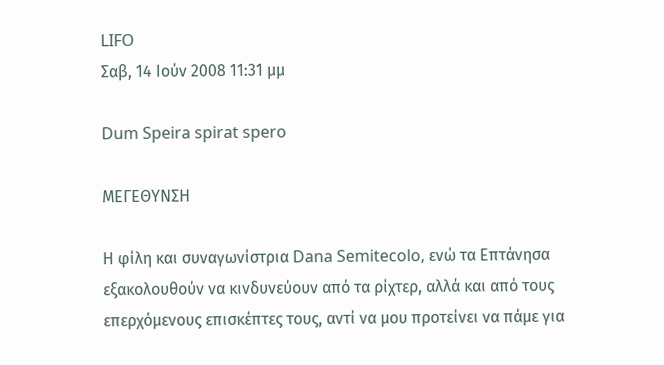LIFO
Σαβ, 14 Ιούν 2008 11:31 μμ

Dum Speira spirat spero

ΜΕΓΕΘΥΝΣΗ

Η φίλη και συναγωνίστρια Dana Semitecolo, ενώ τα Επτάνησα εξακολουθούν να κινδυνεύουν από τα ρίχτερ, αλλά και από τους επερχόμενους επισκέπτες τους, αντί να μου προτείνει να πάμε για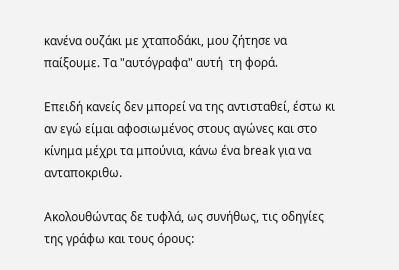κανένα ουζάκι με χταποδάκι, μου ζήτησε να παίξουμε. Τα "αυτόγραφα" αυτή  τη φορά.

Επειδή κανείς δεν μπορεί να της αντισταθεί, έστω κι αν εγώ είμαι αφοσιωμένος στους αγώνες και στο κίνημα μέχρι τα μπούνια, κάνω ένα break για να ανταποκριθω.

Ακολουθώντας δε τυφλά, ως συνήθως, τις οδηγίες της γράφω και τους όρους: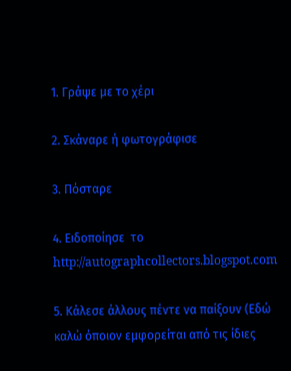1. Γράψε με το χέρι

2. Σκάναρε ή φωτογράφισε

3. Πόσταρε

4. Ειδοποίησε  το http://autographcollectors.blogspot.com

5. Κάλεσε άλλους πέντε να παίξουν (Εδώ καλώ όποιον εμφορείται από τις ίδιες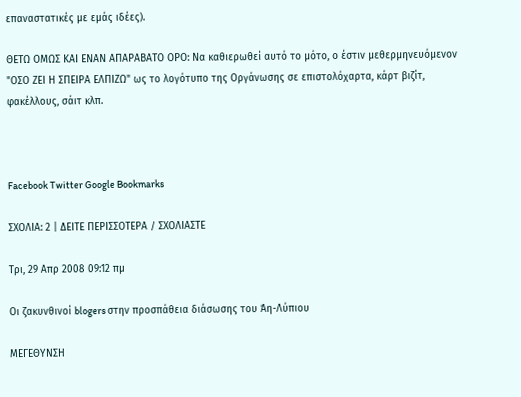επαναστατικές με εμάς ιδέες).

ΘΕΤΩ ΟΜΩΣ ΚΑΙ ΕΝΑΝ ΑΠΑΡΑΒΑΤΟ ΟΡΟ: Να καθιερωθεί αυτό το μότο, ο έστιν μεθερμηνευόμενον "ΟΣΟ ΖΕΙ Η ΣΠΕΙΡΑ ΕΛΠΙΖΩ" ως το λογότυπο της Οργάνωσης σε επιστολόχαρτα, κάρτ βιζίτ, φακέλλους, σάιτ κλπ.



Facebook Twitter Google Bookmarks

ΣΧΟΛΙΑ: 2 | ΔΕΙΤΕ ΠΕΡΙΣΣΟΤΕΡΑ / ΣΧΟΛΙΑΣΤΕ

Τρι, 29 Απρ 2008 09:12 πμ

Οι ζακυνθινοί blogers στην προσπάθεια διάσωσης του Άη-Λύπιου

ΜΕΓΕΘΥΝΣΗ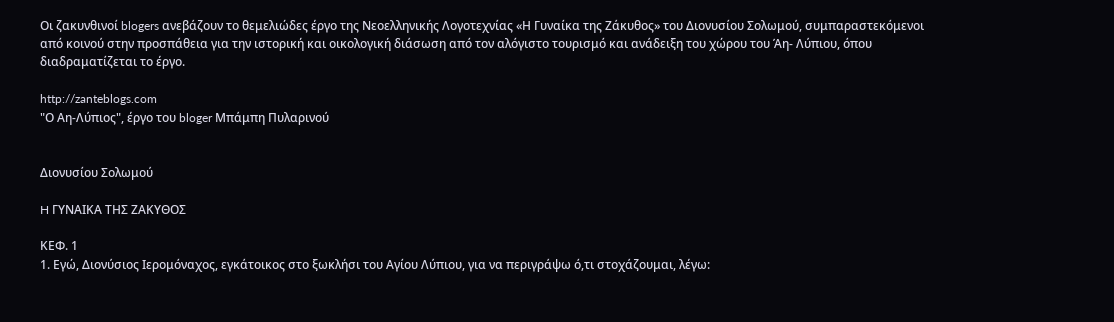Οι ζακυνθινοί blogers ανεβάζουν το θεμελιώδες έργο της Νεοελληνικής Λογοτεχνίας «Η Γυναίκα της Ζάκυθος» του Διονυσίου Σολωμού, συμπαραστεκόμενοι από κοινού στην προσπάθεια για την ιστορική και οικολογική διάσωση από τον αλόγιστο τουρισμό και ανάδειξη του χώρου του Άη- Λύπιου, όπου διαδραματίζεται το έργο.

http://zanteblogs.com
"Ο Αη-Λύπιος", έργο του bloger Μπάμπη Πυλαρινού


Διονυσίου Σολωμού

H ΓΥΝΑΙΚΑ ΤΗΣ ZΑΚΥΘΟΣ

ΚΕΦ. 1
1. Εγώ, Διονύσιος Ιερομόναχος, εγκάτοικος στο ξωκλήσι του Αγίου Λύπιου, για να περιγράψω ό,τι στοχάζουμαι, λέγω: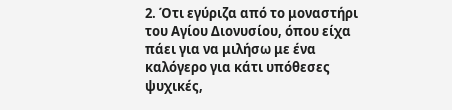2. Ότι εγύριζα από το μοναστήρι του Αγίου Διονυσίου, όπου είχα πάει για να μιλήσω με ένα καλόγερο για κάτι υπόθεσες ψυχικές,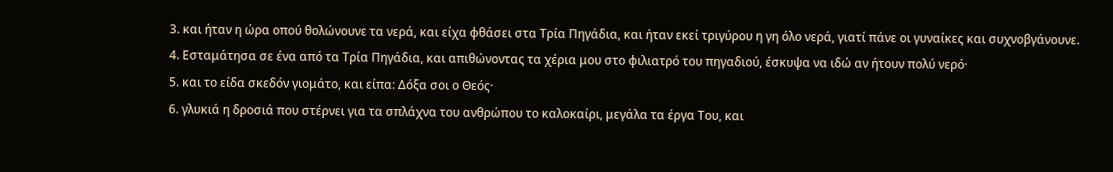3. και ήταν η ώρα οπού θολώνουνε τα νερά, και είχα φθάσει στα Τρία Πηγάδια, και ήταν εκεί τριγύρου η γη όλο νερά, γιατί πάνε οι γυναίκες και συχνοβγάνουνε.
4. Εσταμάτησα σε ένα από τα Τρία Πηγάδια, και απιθώνοντας τα χέρια μου στο φιλιατρό του πηγαδιού, έσκυψα να ιδώ αν ήτουν πολύ νερό·
5. και το είδα σκεδόν γιομάτο, και είπα: Δόξα σοι ο Θεός·
6. γλυκιά η δροσιά που στέρνει για τα σπλάχνα του ανθρώπου το καλοκαίρι, μεγάλα τα έργα Του, και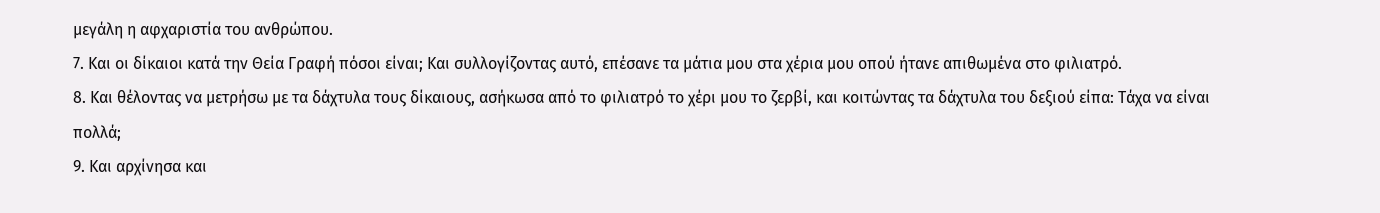μεγάλη η αφχαριστία του ανθρώπου.
7. Και οι δίκαιοι κατά την Θεία Γραφή πόσοι είναι; Και συλλογίζοντας αυτό, επέσανε τα μάτια μου στα χέρια μου οπού ήτανε απιθωμένα στο φιλιατρό.
8. Και θέλοντας να μετρήσω με τα δάχτυλα τους δίκαιους, ασήκωσα από το φιλιατρό το χέρι μου το ζερβί, και κοιτώντας τα δάχτυλα του δεξιού είπα: Τάχα να είναι πολλά;
9. Και αρχίνησα και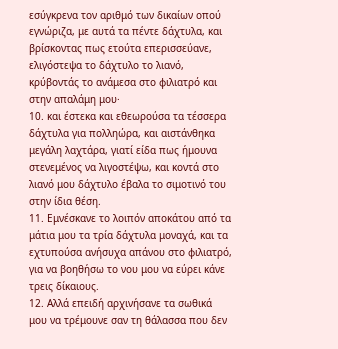εσύγκρενα τον αριθμό των δικαίων οπού εγνώριζα, με αυτά τα πέντε δάχτυλα, και βρίσκοντας πως ετούτα επερισσεύανε, ελιγόστεψα το δάχτυλο το λιανό, κρύβοντάς το ανάμεσα στο φιλιατρό και στην απαλάμη μου·
10. και έστεκα και εθεωρούσα τα τέσσερα δάχτυλα για πολληώρα, και αιστάνθηκα μεγάλη λαχτάρα, γιατί είδα πως ήμουνα στενεμένος να λιγοστέψω, και κοντά στο λιανό μου δάχτυλο έβαλα το σιμοτινό του στην ίδια θέση.
11. Εμνέσκανε το λοιπόν αποκάτου από τα μάτια μου τα τρία δάχτυλα μοναχά, και τα εχτυπούσα ανήσυχα απάνου στο φιλιατρό, για να βοηθήσω το νου μου να εύρει κάνε τρεις δίκαιους.
12. Αλλά επειδή αρχινήσανε τα σωθικά μου να τρέμουνε σαν τη θάλασσα που δεν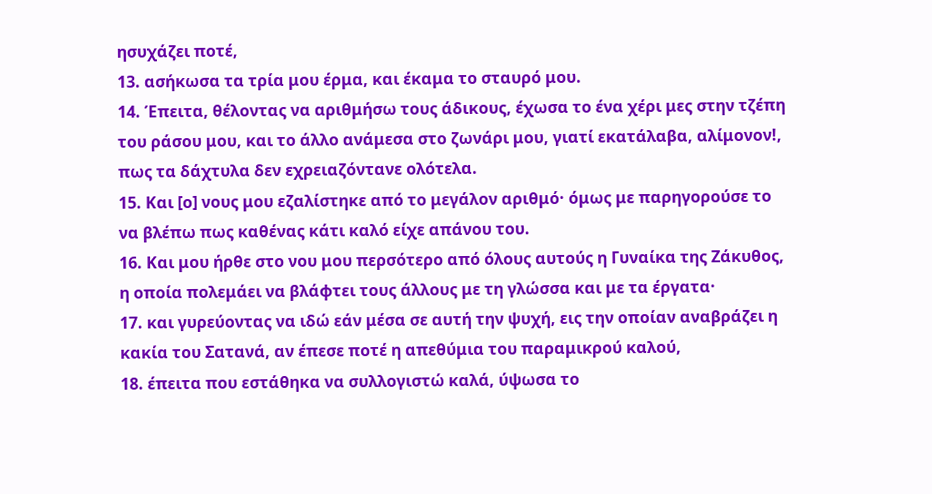ησυχάζει ποτέ,
13. ασήκωσα τα τρία μου έρμα, και έκαμα το σταυρό μου.
14. Έπειτα, θέλοντας να αριθμήσω τους άδικους, έχωσα το ένα χέρι μες στην τζέπη του ράσου μου, και το άλλο ανάμεσα στο ζωνάρι μου, γιατί εκατάλαβα, αλίμονον!, πως τα δάχτυλα δεν εχρειαζόντανε ολότελα.
15. Και [ο] νους μου εζαλίστηκε από το μεγάλον αριθμό· όμως με παρηγορούσε το να βλέπω πως καθένας κάτι καλό είχε απάνου του.
16. Και μου ήρθε στο νου μου περσότερο από όλους αυτούς η Γυναίκα της Ζάκυθος, η οποία πολεμάει να βλάφτει τους άλλους με τη γλώσσα και με τα έργατα·
17. και γυρεύοντας να ιδώ εάν μέσα σε αυτή την ψυχή, εις την οποίαν αναβράζει η κακία του Σατανά, αν έπεσε ποτέ η απεθύμια του παραμικρού καλού,
18. έπειτα που εστάθηκα να συλλογιστώ καλά, ύψωσα το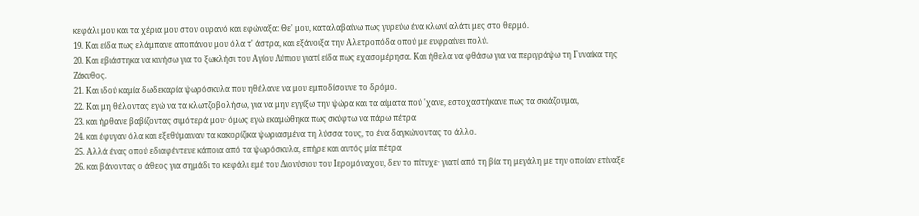κεφάλι μου και τα χέρια μου στον ουρανό και εφώναξα: Θε' μου, καταλαβαίνω πως γυρεύω ένα κλωνί αλάτι μες στο θερμό.
19. Και είδα πως ελάμπανε αποπάνου μου όλα τ' άστρα, και εξάνοιξα την Αλετροπόδα οπού με ευφραίνει πολύ.
20. Και εβιάστηκα να κινήσω για το ξωκλήσι του Αγίου Λύπιου γιατί είδα πως εχασομέρησα. Και ήθελα να φθάσω για να περιγράψω τη Γυναίκα της Ζάκυθος.
21. Και ιδού καμία δωδεκαρία ψωρόσκυλα που ηθέλανε να μου εμποδίσουνε το δρόμο.
22. Και μη θέλοντας εγώ να τα κλωτζοβολήσω, για να μην εγγίξω την ψώρα και τα αίματα πού 'χανε, εστοχαστήκανε πως τα σκιάζουμαι,
23. και ήρθανε βαβίζοντας σιμότερά μου· όμως εγώ εκαμώθηκα πως σκύφτω να πάρω πέτρα
24. και έφυγαν όλα και εξεθύμαιναν τα κακορίζικα ψωριασμένα τη λύσσα τους, το ένα δαγκώνοντας το άλλο.
25. Αλλά ένας οπού εδιαφέντευε κάποια από τα ψωρόσκυλα, επήρε και αυτός μία πέτρα
26. και βάνοντας ο άθεος για σημάδι το κεφάλι εμέ του Διονύσιου του Ιερομόναχου, δεν το πίτυχε· γιατί από τη βία τη μεγάλη με την οποίαν ετίναξε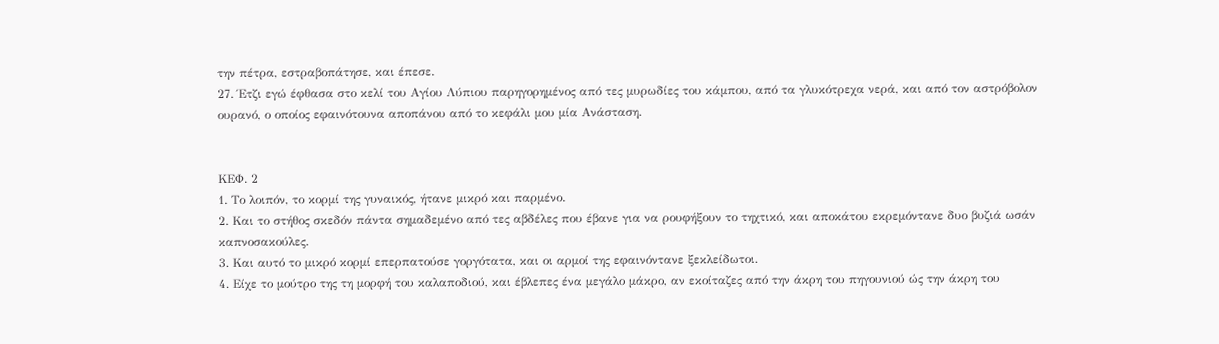την πέτρα, εστραβοπάτησε, και έπεσε.
27. Έτζι εγώ έφθασα στο κελί του Αγίου Λύπιου παρηγορημένος από τες μυρωδίες του κάμπου, από τα γλυκότρεχα νερά, και από τον αστρόβολον ουρανό, ο οποίος εφαινότουνα αποπάνου από το κεφάλι μου μία Ανάσταση.


ΚΕΦ. 2
1. Το λοιπόν, το κορμί της γυναικός, ήτανε μικρό και παρμένο.
2. Και το στήθος σκεδόν πάντα σημαδεμένο από τες αβδέλες που έβανε για να ρουφήξουν το τηχτικό, και αποκάτου εκρεμόντανε δυο βυζιά ωσάν καπνοσακούλες.
3. Και αυτό το μικρό κορμί επερπατούσε γοργότατα, και οι αρμοί της εφαινόντανε ξεκλείδωτοι.
4. Είχε το μούτρο της τη μορφή του καλαποδιού, και έβλεπες ένα μεγάλο μάκρο, αν εκοίταζες από την άκρη του πηγουνιού ώς την άκρη του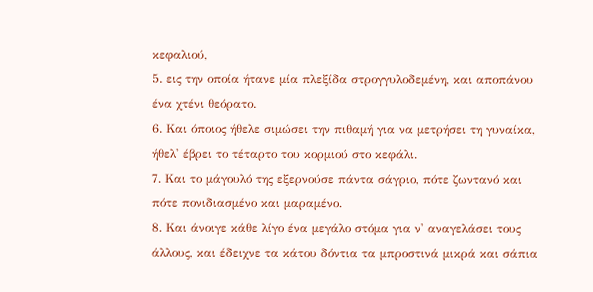κεφαλιού,
5. εις την οποία ήτανε μία πλεξίδα στρογγυλοδεμένη, και αποπάνου ένα χτένι θεόρατο.
6. Και όποιος ήθελε σιμώσει την πιθαμή για να μετρήσει τη γυναίκα, ήθελ' έβρει το τέταρτο του κορμιού στο κεφάλι.
7. Και το μάγουλό της εξερνούσε πάντα σάγριο, πότε ζωντανό και πότε πονιδιασμένο και μαραμένο.
8. Και άνοιγε κάθε λίγο ένα μεγάλο στόμα για ν' αναγελάσει τους άλλους, και έδειχνε τα κάτου δόντια τα μπροστινά μικρά και σάπια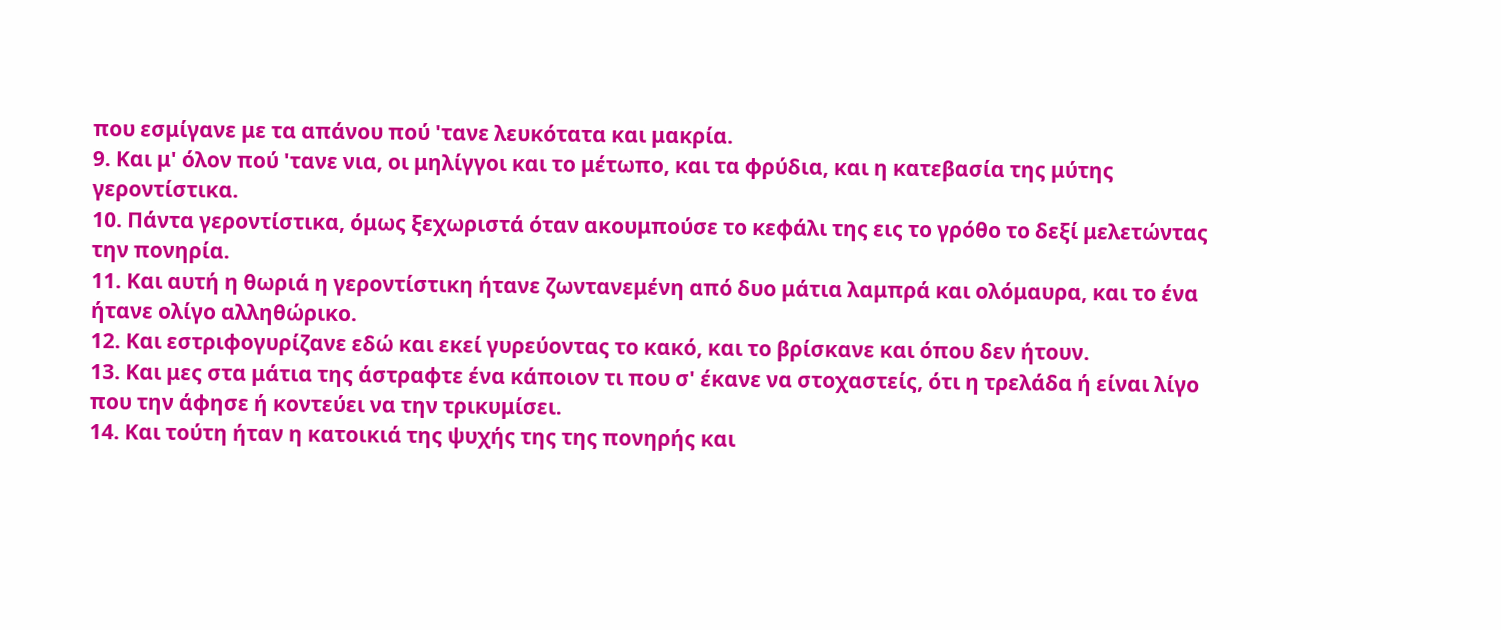που εσμίγανε με τα απάνου πού 'τανε λευκότατα και μακρία.
9. Και μ' όλον πού 'τανε νια, οι μηλίγγοι και το μέτωπο, και τα φρύδια, και η κατεβασία της μύτης γεροντίστικα.
10. Πάντα γεροντίστικα, όμως ξεχωριστά όταν ακουμπούσε το κεφάλι της εις το γρόθο το δεξί μελετώντας την πονηρία.
11. Και αυτή η θωριά η γεροντίστικη ήτανε ζωντανεμένη από δυο μάτια λαμπρά και ολόμαυρα, και το ένα ήτανε ολίγο αλληθώρικο.
12. Και εστριφογυρίζανε εδώ και εκεί γυρεύοντας το κακό, και το βρίσκανε και όπου δεν ήτουν.
13. Και μες στα μάτια της άστραφτε ένα κάποιον τι που σ' έκανε να στοχαστείς, ότι η τρελάδα ή είναι λίγο που την άφησε ή κοντεύει να την τρικυμίσει.
14. Και τούτη ήταν η κατοικιά της ψυχής της της πονηρής και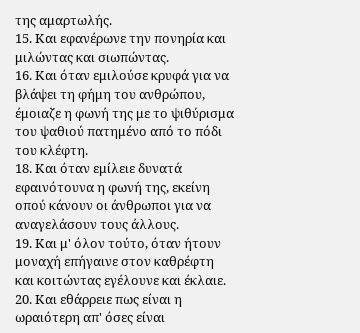της αμαρτωλής.
15. Και εφανέρωνε την πονηρία και μιλώντας και σιωπώντας.
16. Και όταν εμιλούσε κρυφά για να βλάψει τη φήμη του ανθρώπου, έμοιαζε η φωνή της με το ψιθύρισμα του ψαθιού πατημένο από το πόδι του κλέφτη.
18. Και όταν εμίλειε δυνατά εφαινότουνα η φωνή της, εκείνη οπού κάνουν οι άνθρωποι για να αναγελάσουν τους άλλους.
19. Και μ' όλον τούτο, όταν ήτουν μοναχή επήγαινε στον καθρέφτη και κοιτώντας εγέλουνε και έκλαιε.
20. Και εθάρρειε πως είναι η ωραιότερη απ' όσες είναι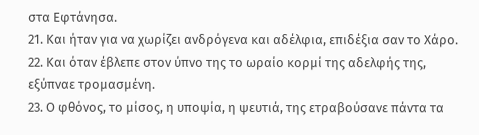στα Εφτάνησα.
21. Και ήταν για να χωρίζει ανδρόγενα και αδέλφια, επιδέξια σαν το Χάρο.
22. Και όταν έβλεπε στον ύπνο της το ωραίο κορμί της αδελφής της, εξύπναε τρομασμένη.
23. Ο φθόνος, το μίσος, η υποψία, η ψευτιά, της ετραβούσανε πάντα τα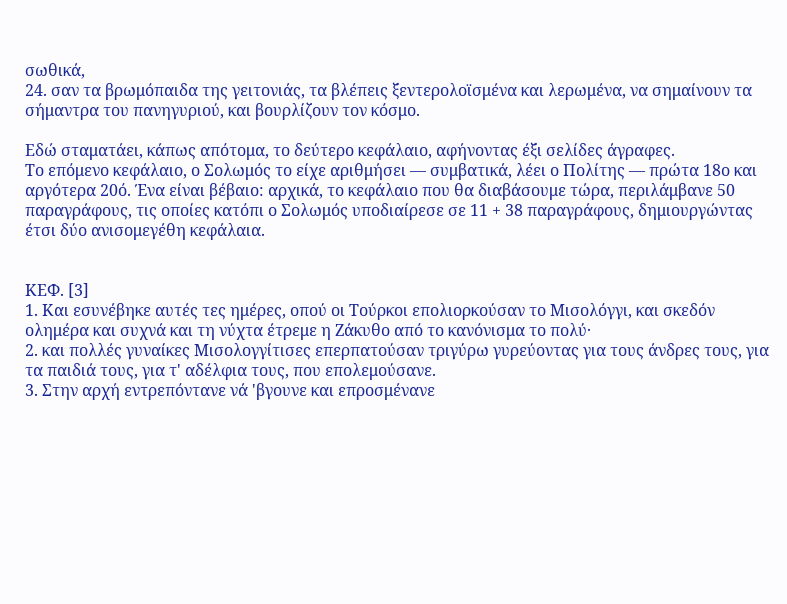σωθικά,
24. σαν τα βρωμόπαιδα της γειτονιάς, τα βλέπεις ξεντερολοϊσμένα και λερωμένα, να σημαίνουν τα σήμαντρα του πανηγυριού, και βουρλίζουν τον κόσμο.

Εδώ σταματάει, κάπως απότομα, το δεύτερο κεφάλαιο, αφήνοντας έξι σελίδες άγραφες.
Το επόμενο κεφάλαιο, ο Σολωμός το είχε αριθμήσει ― συμβατικά, λέει ο Πολίτης ― πρώτα 18ο και αργότερα 20ό. Ένα είναι βέβαιο: αρχικά, το κεφάλαιο που θα διαβάσουμε τώρα, περιλάμβανε 50 παραγράφους, τις οποίες κατόπι ο Σολωμός υποδιαίρεσε σε 11 + 38 παραγράφους, δημιουργώντας έτσι δύο ανισομεγέθη κεφάλαια.


ΚΕΦ. [3]
1. Και εσυνέβηκε αυτές τες ημέρες, οπού οι Τούρκοι επολιορκούσαν το Μισολόγγι, και σκεδόν ολημέρα και συχνά και τη νύχτα έτρεμε η Ζάκυθο από το κανόνισμα το πολύ·
2. και πολλές γυναίκες Μισολογγίτισες επερπατούσαν τριγύρω γυρεύοντας για τους άνδρες τους, για τα παιδιά τους, για τ' αδέλφια τους, που επολεμούσανε.
3. Στην αρχή εντρεπόντανε νά 'βγουνε και επροσμένανε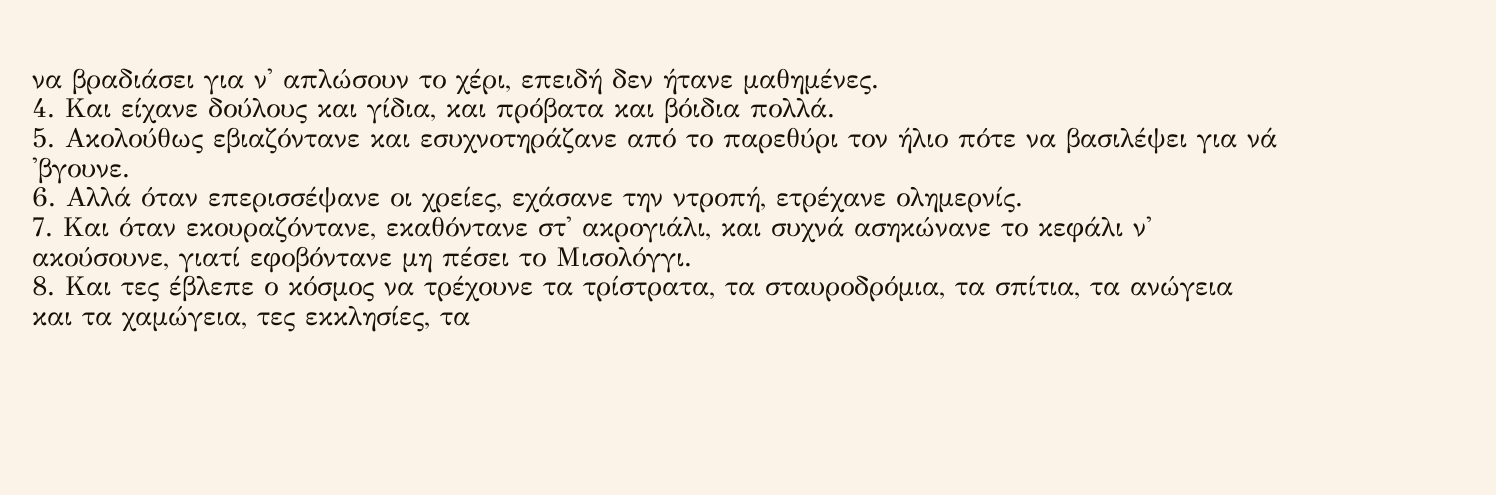να βραδιάσει για ν' απλώσουν το χέρι, επειδή δεν ήτανε μαθημένες.
4. Και είχανε δούλους και γίδια, και πρόβατα και βόιδια πολλά.
5. Ακολούθως εβιαζόντανε και εσυχνοτηράζανε από το παρεθύρι τον ήλιο πότε να βασιλέψει για νά 'βγουνε.
6. Αλλά όταν επερισσέψανε οι χρείες, εχάσανε την ντροπή, ετρέχανε ολημερνίς.
7. Και όταν εκουραζόντανε, εκαθόντανε στ' ακρογιάλι, και συχνά ασηκώνανε το κεφάλι ν' ακούσουνε, γιατί εφοβόντανε μη πέσει το Μισολόγγι.
8. Και τες έβλεπε ο κόσμος να τρέχουνε τα τρίστρατα, τα σταυροδρόμια, τα σπίτια, τα ανώγεια και τα χαμώγεια, τες εκκλησίες, τα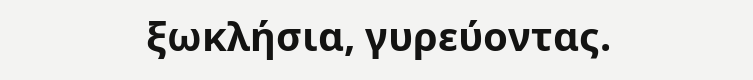ξωκλήσια, γυρεύοντας.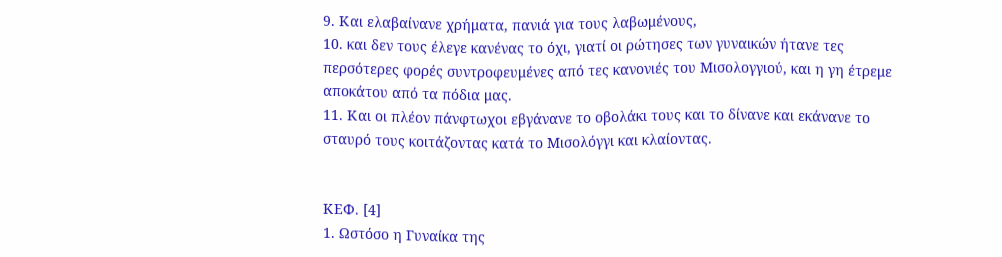9. Και ελαβαίνανε χρήματα, πανιά για τους λαβωμένους,
10. και δεν τους έλεγε κανένας το όχι, γιατί οι ρώτησες των γυναικών ήτανε τες περσότερες φορές συντροφευμένες από τες κανονιές του Μισολογγιού, και η γη έτρεμε αποκάτου από τα πόδια μας.
11. Και οι πλέον πάνφτωχοι εβγάνανε το οβολάκι τους και το δίνανε και εκάνανε το σταυρό τους κοιτάζοντας κατά το Μισολόγγι και κλαίοντας.


ΚΕΦ. [4]
1. Ωστόσο η Γυναίκα της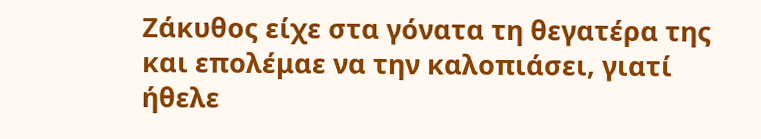Ζάκυθος είχε στα γόνατα τη θεγατέρα της και επολέμαε να την καλοπιάσει, γιατί ήθελε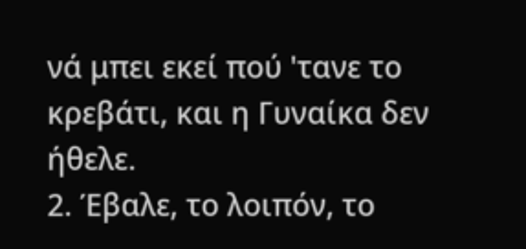νά μπει εκεί πού 'τανε το κρεβάτι, και η Γυναίκα δεν ήθελε.
2. Έβαλε, το λοιπόν, το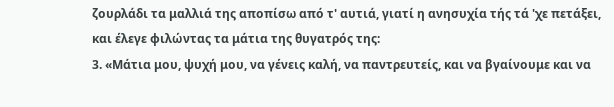ζουρλάδι τα μαλλιά της αποπίσω από τ' αυτιά, γιατί η ανησυχία τής τά 'χε πετάξει, και έλεγε φιλώντας τα μάτια της θυγατρός της:
3. «Μάτια μου, ψυχή μου, να γένεις καλή, να παντρευτείς, και να βγαίνουμε και να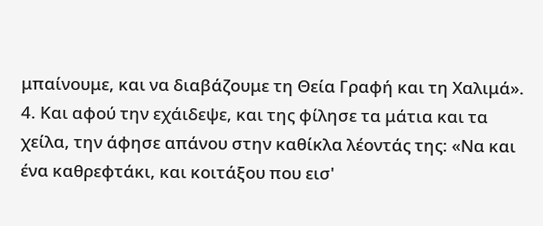μπαίνουμε, και να διαβάζουμε τη Θεία Γραφή και τη Χαλιμά».
4. Και αφού την εχάιδεψε, και της φίλησε τα μάτια και τα χείλα, την άφησε απάνου στην καθίκλα λέοντάς της: «Να και ένα καθρεφτάκι, και κοιτάξου που εισ'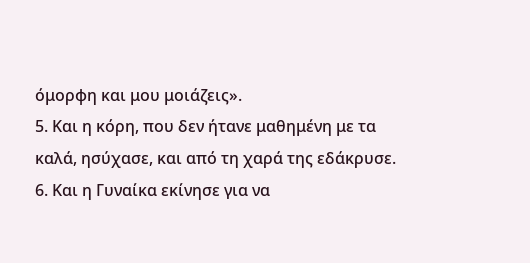όμορφη και μου μοιάζεις».
5. Και η κόρη, που δεν ήτανε μαθημένη με τα καλά, ησύχασε, και από τη χαρά της εδάκρυσε.
6. Και η Γυναίκα εκίνησε για να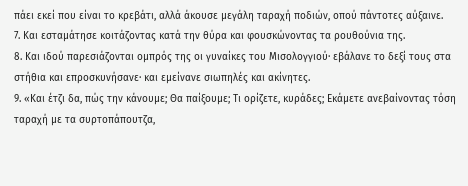πάει εκεί που είναι το κρεβάτι, αλλά άκουσε μεγάλη ταραχή ποδιών, οπού πάντοτες αύξαινε.
7. Και εσταμάτησε κοιτάζοντας κατά την θύρα και φουσκώνοντας τα ρουθούνια της.
8. Και ιδού παρεσιάζονται ομπρός της οι γυναίκες του Μισολογγιού· εβάλανε το δεξί τους στα στήθια και επροσκυνήσανε· και εμείνανε σιωπηλές και ακίνητες.
9. «Και έτζι δα, πώς την κάνουμε; Θα παίξουμε; Τι ορίζετε, κυράδες; Εκάμετε ανεβαίνοντας τόση ταραχή με τα συρτοπάπουτζα,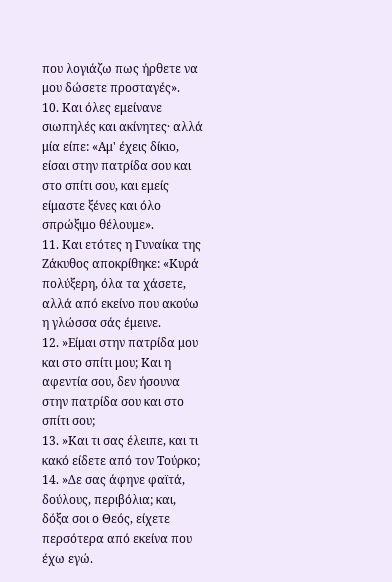που λογιάζω πως ήρθετε να μου δώσετε πρoσταγές».
10. Και όλες εμείνανε σιωπηλές και ακίνητες· αλλά μία είπε: «Αμ' έχεις δίκιο, είσαι στην πατρίδα σου και στο σπίτι σου, και εμείς είμαστε ξένες και όλο σπρώξιμο θέλουμε».
11. Και ετότες η Γυναίκα της Ζάκυθος αποκρίθηκε: «Κυρά πολύξερη, όλα τα χάσετε, αλλά από εκείνο που ακούω η γλώσσα σάς έμεινε.
12. »Είμαι στην πατρίδα μου και στο σπίτι μου; Και η αφεντία σου, δεν ήσουνα στην πατρίδα σου και στο σπίτι σου;
13. »Και τι σας έλειπε, και τι κακό είδετε από τον Τούρκο;
14. »Δε σας άφηνε φαϊτά, δούλους, περιβόλια; και, δόξα σοι ο Θεός, είχετε περσότερα από εκείνα που έχω εγώ.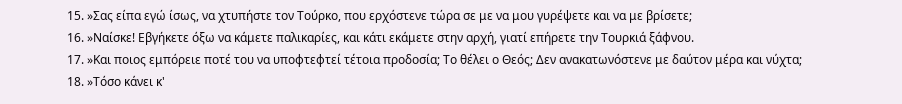15. »Σας είπα εγώ ίσως, να χτυπήστε τον Τούρκο, που ερχόστενε τώρα σε με να μου γυρέψετε και να με βρίσετε;
16. »Ναίσκε! Εβγήκετε όξω να κάμετε παλικαρίες, και κάτι εκάμετε στην αρχή, γιατί επήρετε την Τουρκιά ξάφνου.
17. »Και ποιος εμπόρειε ποτέ του να υποφτεφτεί τέτοια προδοσία; Το θέλει ο Θεός; Δεν ανακατωνόστενε με δαύτον μέρα και νύχτα;
18. »Τόσο κάνει κ'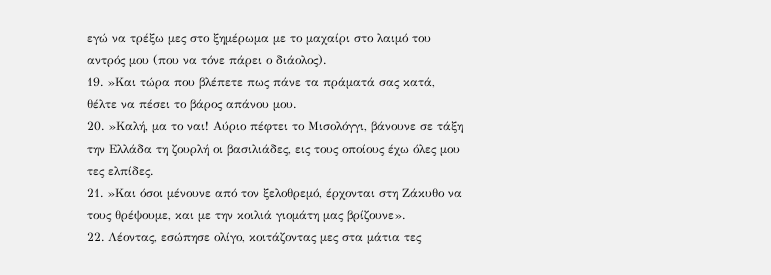εγώ να τρέξω μες στο ξημέρωμα με το μαχαίρι στο λαιμό του αντρός μου (που να τόνε πάρει ο διάολος).
19. »Και τώρα που βλέπετε πως πάνε τα πράματά σας κατά, θέλτε να πέσει το βάρος απάνου μου.
20. »Καλή, μα το ναι! Αύριο πέφτει το Μισολόγγι, βάνουνε σε τάξη την Ελλάδα τη ζουρλή οι βασιλιάδες, εις τους οποίους έχω όλες μου τες ελπίδες.
21. »Και όσοι μένουνε από τον ξελοθρεμό, έρχονται στη Ζάκυθο να τους θρέψουμε, και με την κοιλιά γιομάτη μας βρίζουνε».
22. Λέοντας, εσώπησε ολίγο, κοιτάζοντας μες στα μάτια τες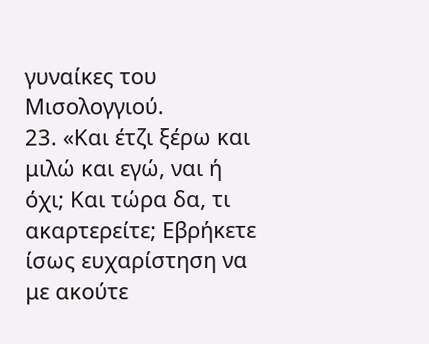γυναίκες του Μισολογγιού.
23. «Και έτζι ξέρω και μιλώ και εγώ, ναι ή όχι; Και τώρα δα, τι ακαρτερείτε; Εβρήκετε ίσως ευχαρίστηση να με ακούτε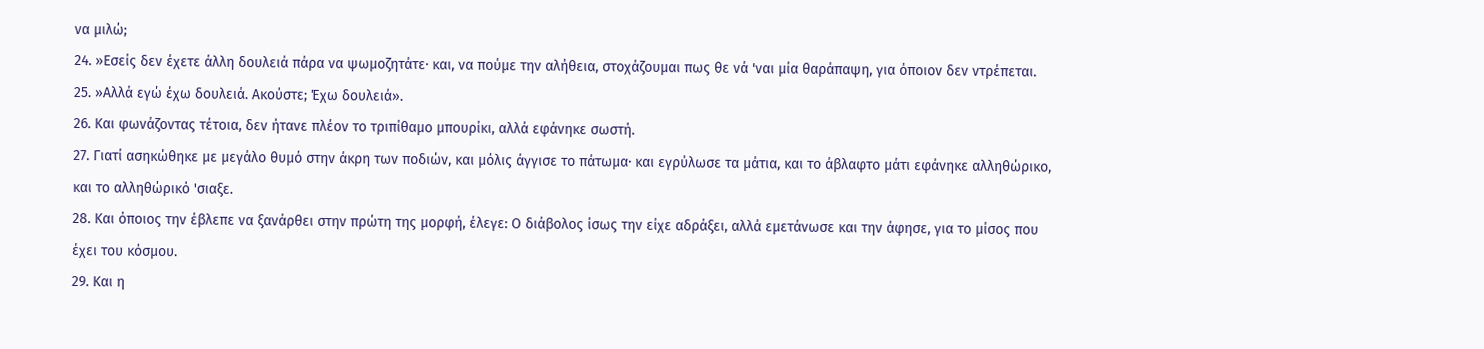να μιλώ;
24. »Εσείς δεν έχετε άλλη δουλειά πάρα να ψωμoζητάτε· και, να πούμε την αλήθεια, στοχάζουμαι πως θε νά 'ναι μία θαράπαψη, για όποιον δεν ντρέπεται.
25. »Αλλά εγώ έχω δουλειά. Ακούστε; Έχω δουλειά».
26. Και φωνάζοντας τέτοια, δεν ήτανε πλέον το τριπίθαμο μπουρίκι, αλλά εφάνηκε σωστή.
27. Γιατί ασηκώθηκε με μεγάλο θυμό στην άκρη των ποδιών, και μόλις άγγισε το πάτωμα· και εγρύλωσε τα μάτια, και το άβλαφτο μάτι εφάνηκε αλληθώρικο, και το αλληθώρικό 'σιαξε.
28. Και όποιος την έβλεπε να ξανάρθει στην πρώτη της μορφή, έλεγε: Ο διάβολος ίσως την είχε αδράξει, αλλά εμετάνωσε και την άφησε, για το μίσος που έχει του κόσμoυ.
29. Και η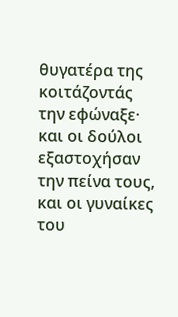θυγατέρα της κοιτάζοντάς την εφώναξε· και οι δούλοι εξαστοχήσαν την πείνα τους, και οι γυναίκες του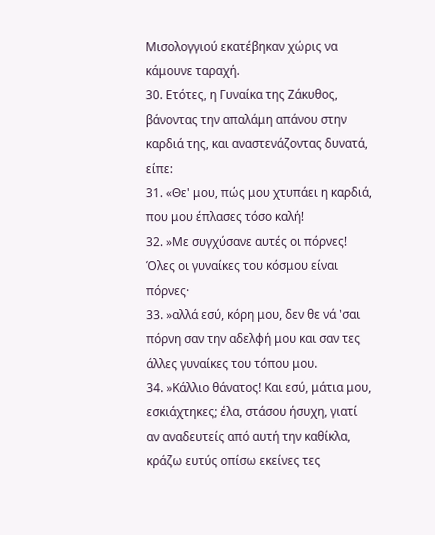Μισολογγιού εκατέβηκαν χώρις να κάμουνε ταραχή.
30. Ετότες, η Γυναίκα της Ζάκυθος, βάνοντας την απαλάμη απάνου στην καρδιά της, και αναστενάζοντας δυνατά, είπε:
31. «Θε' μου, πώς μου χτυπάει η καρδιά, που μου έπλασες τόσο καλή!
32. »Με συγχύσανε αυτές οι πόρνες! Όλες οι γυναίκες του κόσμου είναι πόρνες·
33. »αλλά εσύ, κόρη μου, δεν θε νά 'σαι πόρνη σαν την αδελφή μου και σαν τες άλλες γυναίκες του τόπου μoυ.
34. »Κάλλιο θάνατος! Και εσύ, μάτια μου, εσκιάχτηκες; έλα, στάσου ήσυχη, γιατί αν αναδευτείς από αυτή την καθίκλα, κράζω ευτύς οπίσω εκείνες τες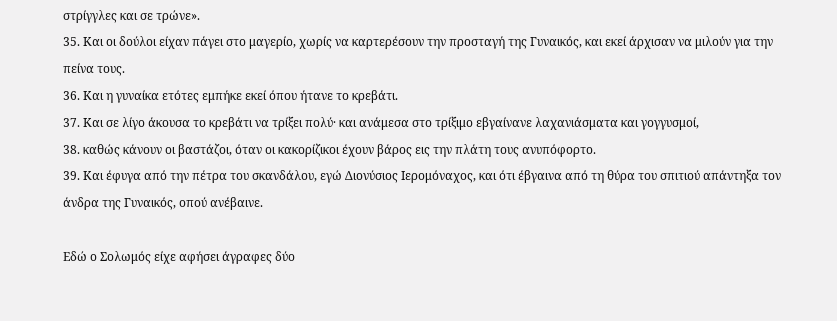στρίγγλες και σε τρώνε».
35. Και οι δούλοι είχαν πάγει στο μαγερίο, χωρίς να καρτερέσουν την προσταγή της Γυναικός, και εκεί άρχισαν να μιλούν για την πείνα τους.
36. Και η γυναίκα ετότες εμπήκε εκεί όπου ήτανε το κρεβάτι.
37. Και σε λίγο άκουσα το κρεβάτι να τρίξει πολύ· και ανάμεσα στο τρίξιμο εβγαίνανε λαχανιάσματα και γογγυσμοί,
38. καθώς κάνουν οι βαστάζοι, όταν οι κακορίζικοι έχουν βάρος εις την πλάτη τους ανυπόφορτο.
39. Και έφυγα από την πέτρα του σκανδάλου, εγώ Διονύσιος Ιερομόναχος, και ότι έβγαινα από τη θύρα του σπιτιού απάντηξα τον άνδρα της Γυναικός, οπού ανέβαινε.

Εδώ ο Σολωμός είχε αφήσει άγραφες δύο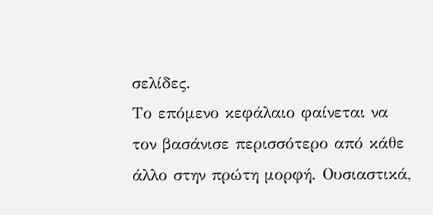σελίδες.
Το επόμενο κεφάλαιο φαίνεται να τον βασάνισε περισσότερο από κάθε άλλο στην πρώτη μορφή. Ουσιαστικά,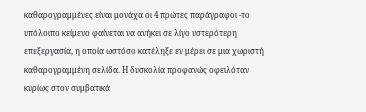καθαρογραμμένες είναι μονάχα οι 4 πρώτες παράγραφοι -το υπόλοιπο κείμενο φαίνεται να ανήκει σε λίγο υστερότερη επεξεργασία, η οποία ωστόσο κατέληξε εν μέρει σε μια χωριστή καθαρογραμμένη σελίδα. Η δυσκολία προφανώς οφειλόταν κυρίως στον συμβατικά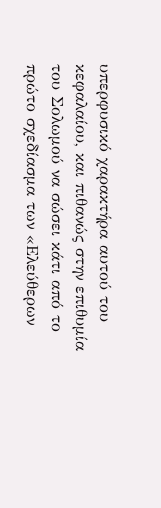υπερφυσικό χαρακτήρα αυτού του κεφαλαίου, και πιθανώς στην επιθυμία του Σολωμού να σώσει κάτι από το πρώτο σχεδίασμα των «Ελεύθερων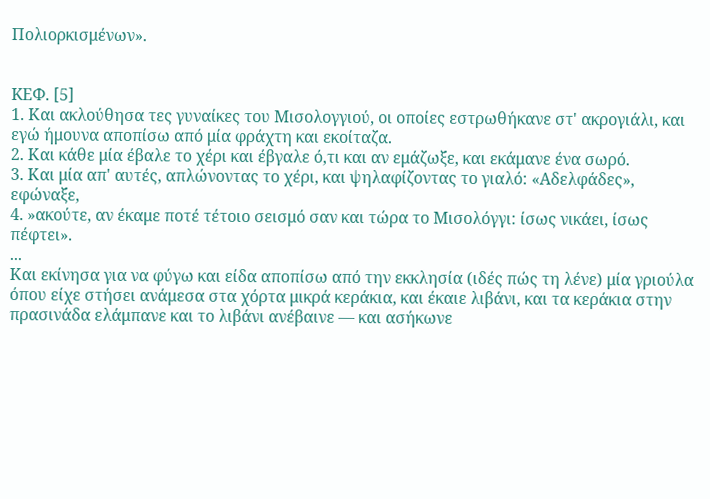Πολιορκισμένων».


KEΦ. [5]
1. Και ακλούθησα τες γυναίκες του Μισολογγιού, οι οποίες εστρωθήκανε στ' ακρογιάλι, και εγώ ήμουνα αποπίσω από μία φράχτη και εκοίταζα.
2. Και κάθε μία έβαλε το χέρι και έβγαλε ό,τι και αν εμάζωξε, και εκάμανε ένα σωρό.
3. Και μία απ' αυτές, απλώνοντας το χέρι, και ψηλαφίζοντας το γιαλό: «Αδελφάδες», εφώναξε,
4. »ακούτε, αν έκαμε ποτέ τέτοιο σεισμό σαν και τώρα το Μισολόγγι: ίσως νικάει, ίσως πέφτει».
...
Και εκίνησα για να φύγω και είδα αποπίσω από την εκκλησία (ιδές πώς τη λένε) μία γριούλα όπου είχε στήσει ανάμεσα στα χόρτα μικρά κεράκια, και έκαιε λιβάνι, και τα κεράκια στην πρασινάδα ελάμπανε και το λιβάνι ανέβαινε ― και ασήκωνε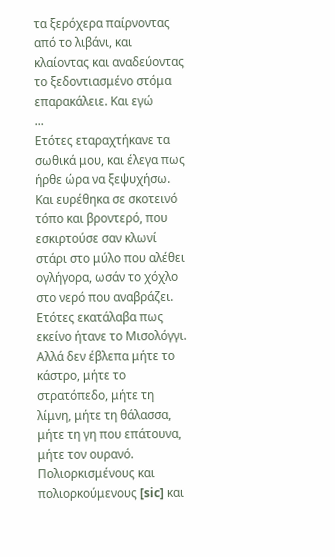τα ξερόχερα παίρνοντας από το λιβάνι, και κλαίοντας και αναδεύοντας το ξεδοντιασμένο στόμα επαρακάλειε. Και εγώ
...
Ετότες εταραχτήκανε τα σωθικά μου, και έλεγα πως ήρθε ώρα να ξεψυχήσω. Και ευρέθηκα σε σκοτεινό τόπο και βροντερό, που εσκιρτούσε σαν κλωνί στάρι στο μύλο που αλέθει ογλήγορα, ωσάν το χόχλο στο νερό που αναβράζει. Ετότες εκατάλαβα πως εκείνο ήτανε το Μισολόγγι. Αλλά δεν έβλεπα μήτε το κάστρο, μήτε το στρατόπεδο, μήτε τη λίμνη, μήτε τη θάλασσα, μήτε τη γη που επάτουνα, μήτε τον ουρανό. Πολιορκισμένους και πολιορκούμενους [sic] και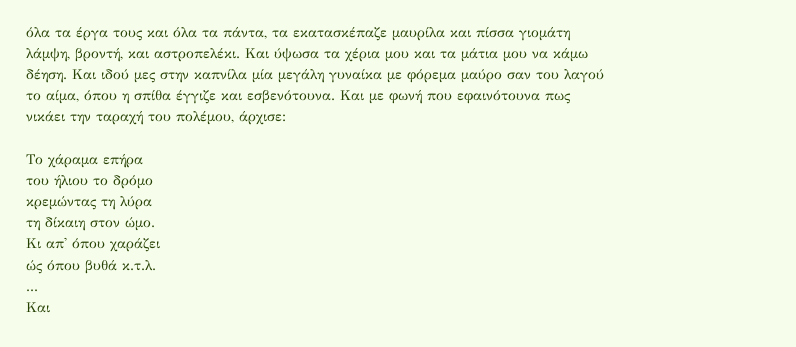όλα τα έργα τους και όλα τα πάντα, τα εκατασκέπαζε μαυρίλα και πίσσα γιομάτη λάμψη, βροντή, και αστροπελέκι. Και ύψωσα τα χέρια μου και τα μάτια μου να κάμω δέηση. Και ιδού μες στην καπνίλα μία μεγάλη γυναίκα με φόρεμα μαύρο σαν του λαγού το αίμα, όπου η σπίθα έγγιζε και εσβενότουνα. Και με φωνή που εφαινότουνα πως νικάει την ταραχή του πολέμου, άρχισε:

Το χάραμα επήρα
του ήλιου το δρόμο
κρεμώντας τη λύρα
τη δίκαιη στον ώμο.
Κι απ' όπου χαράζει
ώς όπου βυθά κ.τ.λ.
...
Και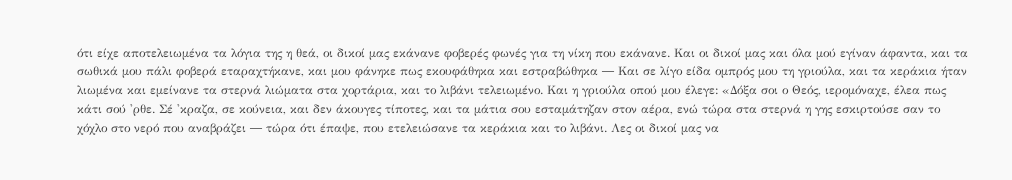ότι είχε αποτελειωμένα τα λόγια της η θεά, οι δικοί μας εκάνανε φοβερές φωνές για τη νίκη που εκάνανε. Και οι δικοί μας και όλα μού εγίναν άφαντα, και τα σωθικά μου πάλι φοβερά εταραχτήκανε, και μου φάνηκε πως εκουφάθηκα και εστραβώθηκα ― Και σε λίγο είδα ομπρός μου τη γριούλα, και τα κεράκια ήταν λιωμένα και εμείνανε τα στερνά λιώματα στα χορτάρια, και το λιβάνι τελειωμένο. Και η γριούλα οπού μου έλεγε: «Δόξα σοι ο Θεός, ιερομόναχε, έλεα πως κάτι σού 'ρθε. Σέ 'κραζα, σε κούνεια, και δεν άκουγες τίποτες, και τα μάτια σου εσταμάτηζαν στον αέρα, ενώ τώρα στα στερνά η γης εσκιρτούσε σαν το χόχλο στο νερό που αναβράζει ― τώρα ότι έπαψε, που ετελειώσανε τα κεράκια και το λιβάνι. Λες οι δικοί μας να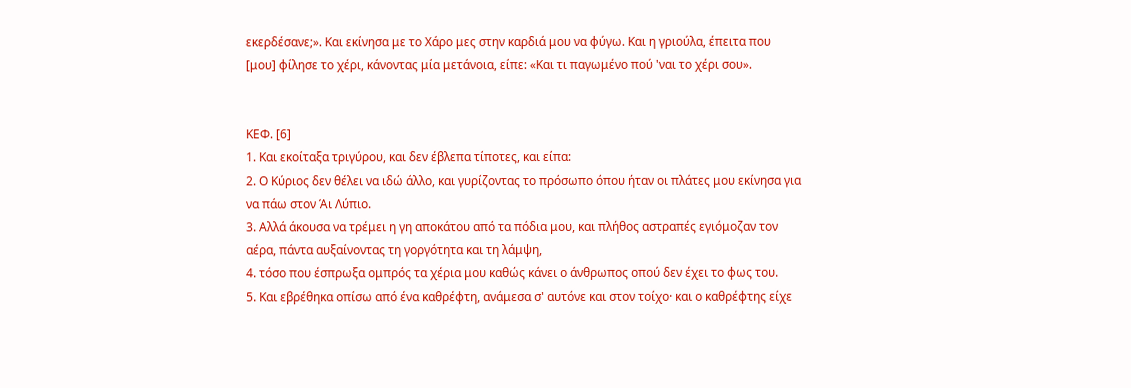εκερδέσανε;». Και εκίνησα με το Χάρο μες στην καρδιά μου να φύγω. Και η γριούλα, έπειτα που [μου] φίλησε το χέρι, κάνοντας μία μετάνοια, είπε: «Και τι παγωμένο πού 'ναι το χέρι σου».


ΚΕΦ. [6]
1. Και εκοίταξα τριγύρου, και δεν έβλεπα τίποτες, και είπα:
2. Ο Κύριος δεν θέλει να ιδώ άλλο, και γυρίζοντας το πρόσωπο όπου ήταν οι πλάτες μου εκίνησα για να πάω στον Άι Λύπιο.
3. Αλλά άκουσα να τρέμει η γη αποκάτου από τα πόδια μου, και πλήθος αστραπές εγιόμοζαν τον αέρα, πάντα αυξαίνοντας τη γοργότητα και τη λάμψη,
4. τόσο που έσπρωξα ομπρός τα χέρια μου καθώς κάνει ο άνθρωπος οπού δεν έχει το φως του.
5. Και εβρέθηκα οπίσω από ένα καθρέφτη, ανάμεσα σ' αυτόνε και στον τοίχο· και ο καθρέφτης είχε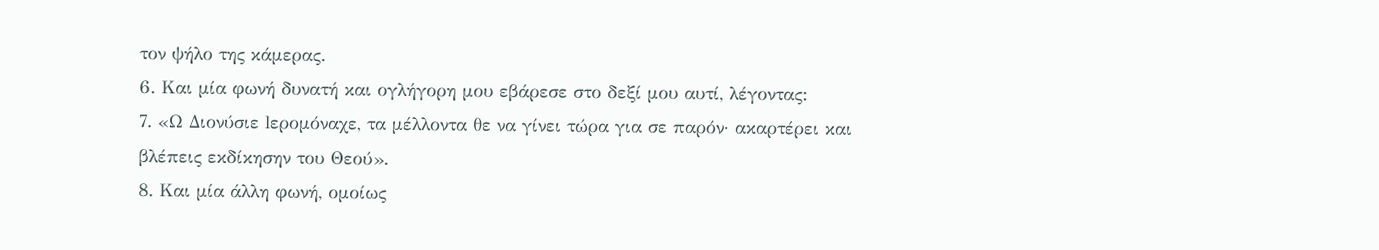τον ψήλο της κάμερας.
6. Και μία φωνή δυνατή και ογλήγορη μου εβάρεσε στο δεξί μου αυτί, λέγοντας:
7. «Ω Διονύσιε lερομόναχε, τα μέλλοντα θε να γίνει τώρα για σε παρόν· ακαρτέρει και βλέπεις εκδίκησην του Θεού».
8. Και μία άλλη φωνή, ομοίως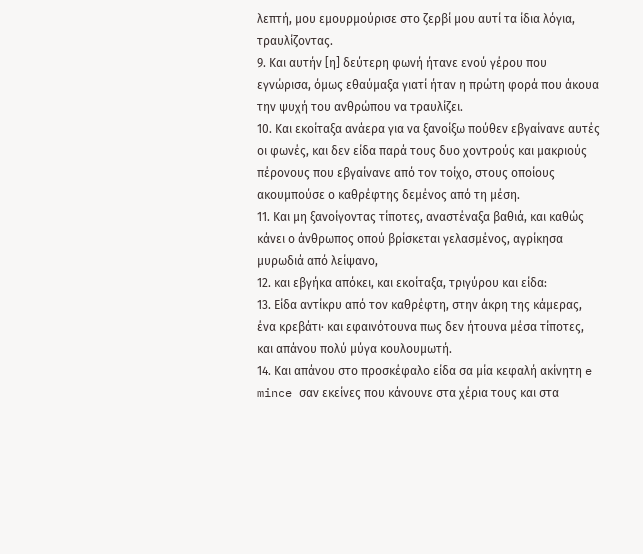λεπτή, μου εμουρμούρισε στο ζερβί μου αυτί τα ίδια λόγια, τραυλίζοντας.
9. Και αυτήν [η] δεύτερη φωνή ήτανε ενού γέρου που εγνώρισα, όμως εθαύμαξα γιατί ήταν η πρώτη φορά που άκουα την ψυχή του ανθρώπου να τραυλίζει.
10. Και εκοίταξα ανάερα για να ξανοίξω πούθεν εβγαίνανε αυτές οι φωνές, και δεν είδα παρά τους δυο χοντρούς και μακριούς πέρονους που εβγαίνανε από τον τοίχο, στους οποίους ακουμπούσε ο καθρέφτης δεμένος από τη μέση.
11. Και μη ξανοίγοντας τίποτες, αναστέναξα βαθιά, και καθώς κάνει ο άνθρωπος οπού βρίσκεται γελασμένος, αγρίκησα μυρωδιά από λείψανο,
12. και εβγήκα απόκει, και εκοίταξα, τριγύρου και είδα:
13. Είδα αντίκρυ από τον καθρέφτη, στην άκρη της κάμερας, ένα κρεβάτι· και εφαινότουνα πως δεν ήτουνα μέσα τίποτες, και απάνου πολύ μύγα κουλουμωτή.
14. Και απάνου στο προσκέφαλο είδα σα μία κεφαλή ακίνητη e mince σαν εκείνες που κάνουνε στα χέρια τους και στα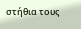στήθια τους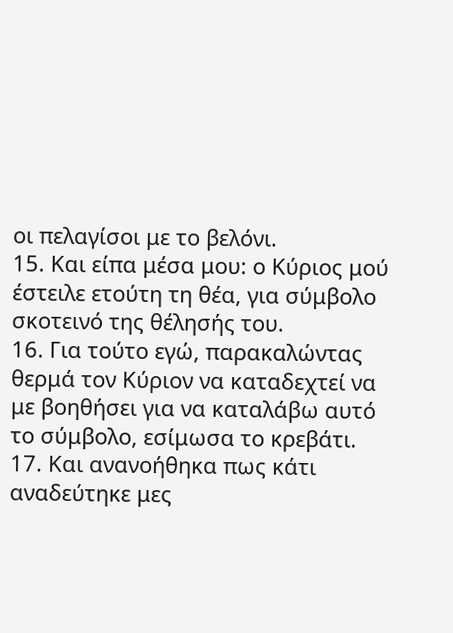οι πελαγίσοι με το βελόνι.
15. Και είπα μέσα μου: ο Κύριος μού έστειλε ετούτη τη θέα, για σύμβολο σκοτεινό της θέλησής του.
16. Για τούτο εγώ, παρακαλώντας θερμά τον Κύριον να καταδεχτεί να με βοηθήσει για να καταλάβω αυτό το σύμβολο, εσίμωσα το κρεβάτι.
17. Και ανανοήθηκα πως κάτι αναδεύτηκε μες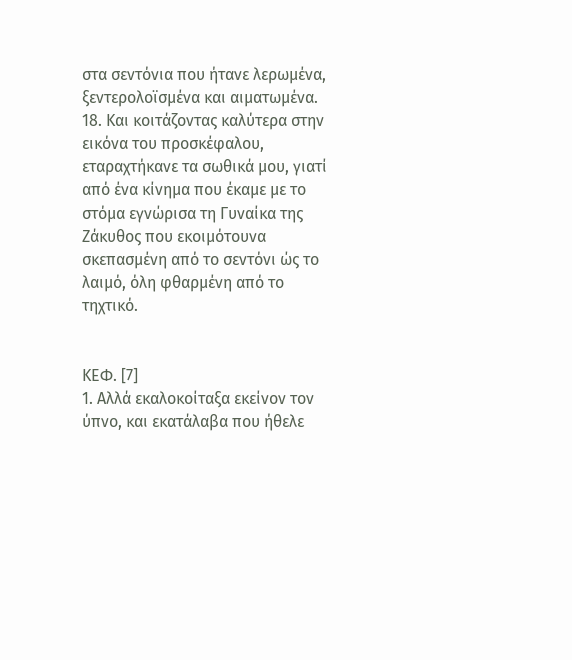στα σεντόνια που ήτανε λερωμένα, ξεντερολοϊσμένα και αιματωμένα.
18. Και κοιτάζοντας καλύτερα στην εικόνα του προσκέφαλου, εταραχτήκανε τα σωθικά μου, γιατί από ένα κίνημα που έκαμε με το στόμα εγνώρισα τη Γυναίκα της Ζάκυθος που εκοιμότουνα σκεπασμένη από το σεντόνι ώς το λαιμό, όλη φθαρμένη από το τηχτικό.


ΚΕΦ. [7]
1. Αλλά εκαλοκοίταξα εκείνον τον ύπνο, και εκατάλαβα που ήθελε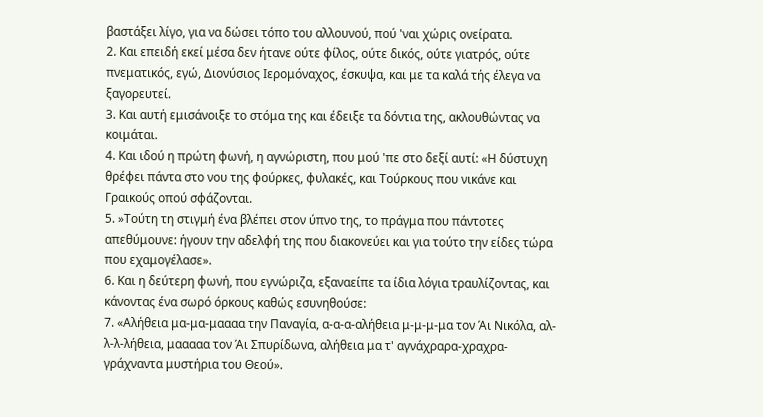βαστάξει λίγο, για να δώσει τόπο του αλλουνού, πού 'ναι χώρις ονείρατα.
2. Και επειδή εκεί μέσα δεν ήτανε ούτε φίλος, ούτε δικός, ούτε γιατρός, ούτε πνεματικός, εγώ, Διονύσιος Ιερομόναχος, έσκυψα, και με τα καλά τής έλεγα να ξαγορευτεί.
3. Και αυτή εμισάνοιξε το στόμα της και έδειξε τα δόντια της, ακλουθώντας να κοιμάται.
4. Και ιδού η πρώτη φωνή, η αγνώριστη, που μού 'πε στο δεξί αυτί: «Η δύστυχη θρέφει πάντα στο νου της φούρκες, φυλακές, και Τούρκους που νικάνε και Γραικούς οπού σφάζονται.
5. »Τούτη τη στιγμή ένα βλέπει στον ύπνο της, το πράγμα που πάντοτες απεθύμουνε: ήγουν την αδελφή της που διακονεύει και για τούτο την είδες τώρα που εχαμογέλασε».
6. Και η δεύτερη φωνή, που εγνώριζα, εξαναείπε τα ίδια λόγια τραυλίζοντας, και κάνοντας ένα σωρό όρκους καθώς εσυνηθούσε:
7. «Αλήθεια μα-μα-μαααα την Παναγία, α-α-α-αλήθεια μ-μ-μ-μα τον Άι Νικόλα, αλ-λ-λ-λήθεια, μααααα τον Άι Σπυρίδωνα, αλήθεια μα τ' αγνάχραρα-χραχρα-γράχναντα μυστήρια του Θεού».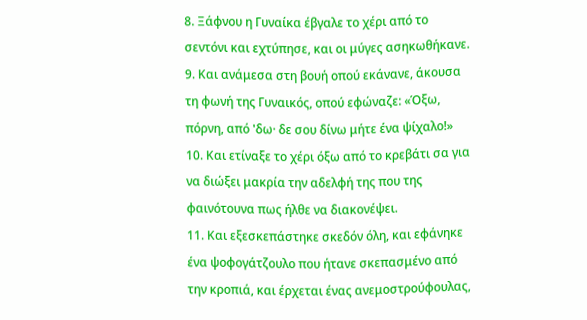8. Ξάφνου η Γυναίκα έβγαλε το χέρι από το σεντόνι και εχτύπησε, και οι μύγες ασηκωθήκανε.
9. Και ανάμεσα στη βουή οπού εκάνανε, άκουσα τη φωνή της Γυναικός, οπού εφώναζε: «Όξω, πόρνη, από 'δω· δε σου δίνω μήτε ένα ψίχαλο!»
10. Και ετίναξε το χέρι όξω από το κρεβάτι σα για να διώξει μακρία την αδελφή της που της φαινότουνα πως ήλθε να διακονέψει.
11. Και εξεσκεπάστηκε σκεδόν όλη, και εφάνηκε ένα ψοφογάτζουλο που ήτανε σκεπασμένο από την κροπιά, και έρχεται ένας ανεμοστρούφουλας,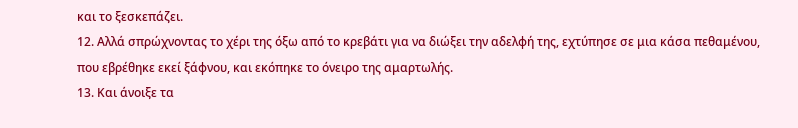και το ξεσκεπάζει.
12. Αλλά σπρώχνοντας το χέρι της όξω από το κρεβάτι για να διώξει την αδελφή της, εχτύπησε σε μια κάσα πεθαμένου, που εβρέθηκε εκεί ξάφνου, και εκόπηκε το όνειρο της αμαρτωλής.
13. Και άνοιξε τα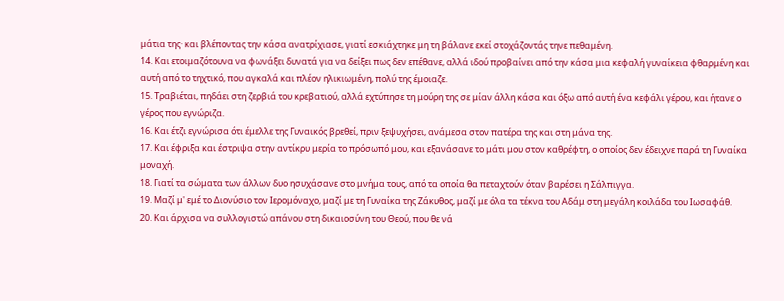μάτια της· και βλέποντας την κάσα ανατρίχιασε, γιατί εσκιάχτηκε μη τη βάλανε εκεί στοχάζοντάς τηνε πεθαμένη.
14. Και ετοιμαζότουνα να φωνάξει δυνατά για να δείξει πως δεν επέθανε, αλλά ιδού προβαίνει από την κάσα μια κεφαλή γυναίκεια φθαρμένη και αυτή από το τηχτικό, που αγκαλά και πλέον ηλικιωμένη, πολύ της έμοιαζε.
15. Τραβιέται, πηδάει στη ζερβιά του κρεβατιού, αλλά εχτύπησε τη μούρη της σε μίαν άλλη κάσα και όξω από αυτή ένα κεφάλι γέρου, και ήτανε ο γέρος που εγνώριζα.
16. Και έτζι εγνώρισα ότι έμελλε της Γυναικός βρεθεί, πριν ξεψυχήσει, ανάμεσα στον πατέρα της και στη μάνα της.
17. Και έφριξα και έστριψα στην αντίκρυ μερία το πρόσωπό μου, και εξανάσανε το μάτι μου στον καθρέφτη, ο οποίος δεν έδειχνε παρά τη Γυναίκα μοναχή.
18. Γιατί τα σώματα των άλλων δυο ησυχάσανε στο μνήμα τους, από τα οποία θα πεταχτούν όταν βαρέσει η Σάλπιγγα.
19. Μαζί μ' εμέ το Διονύσιο τον Ιερομόναχο, μαζί με τη Γυναίκα της Ζάκυθος, μαζί με όλα τα τέκνα του Αδάμ στη μεγάλη κοιλάδα του Ιωσαφάθ.
20. Και άρχισα να συλλογιστώ απάνου στη δικαιοσύνη του Θεού, που θε νά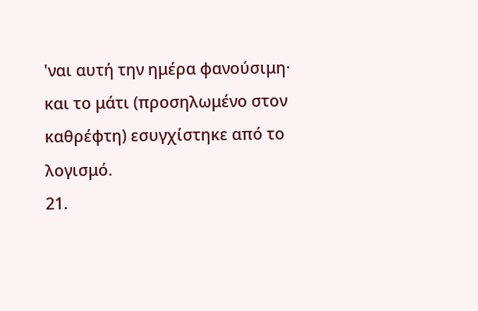'ναι αυτή την ημέρα φανούσιμη· και το μάτι (προσηλωμένο στον καθρέφτη) εσυγχίστηκε από το λογισμό.
21.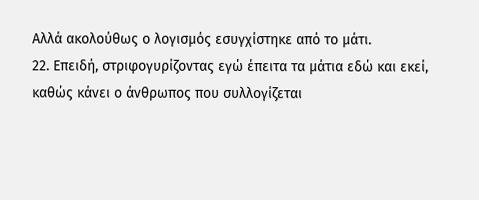Αλλά ακολούθως ο λογισμός εσυγχίστηκε από το μάτι.
22. Επειδή, στριφογυρίζοντας εγώ έπειτα τα μάτια εδώ και εκεί, καθώς κάνει ο άνθρωπος που συλλογίζεται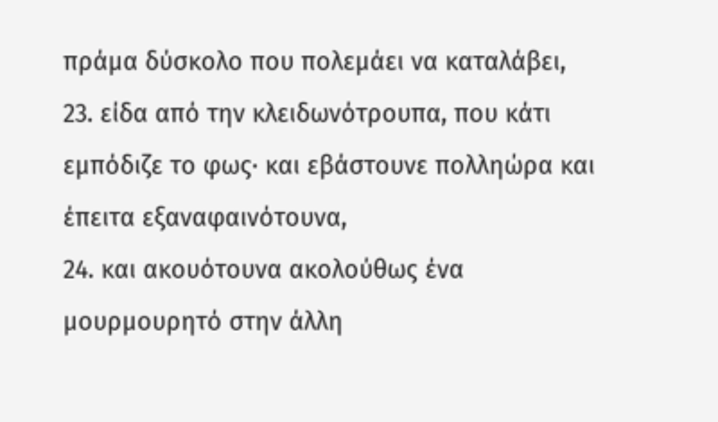πράμα δύσκολο που πολεμάει να καταλάβει,
23. είδα από την κλειδωνότρουπα, που κάτι εμπόδιζε το φως· και εβάστουνε πολληώρα και έπειτα εξαναφαινότουνα,
24. και ακουότουνα ακολούθως ένα μουρμουρητό στην άλλη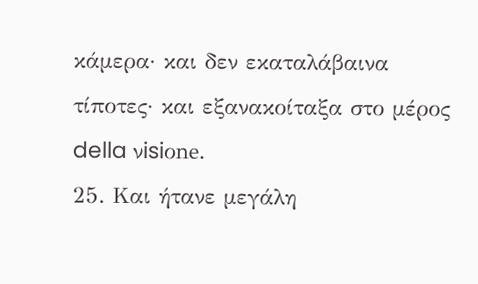κάμερα· και δεν εκαταλάβαινα τίποτες· και εξανακοίταξα στο μέρος della νisiοne.
25. Και ήτανε μεγάλη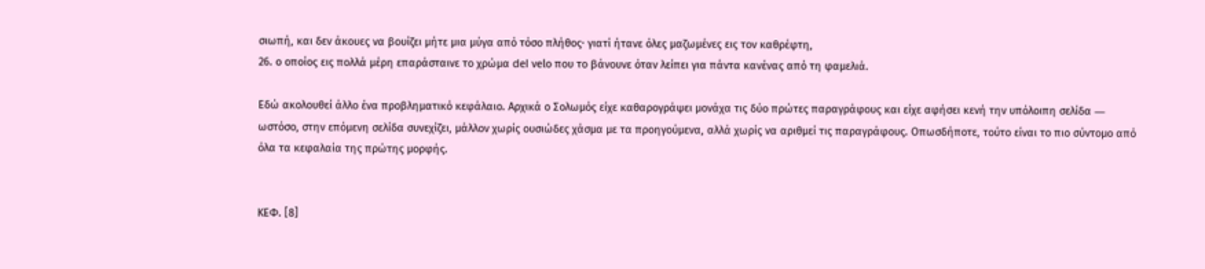σιωπή, και δεν άκουες να βουίζει μήτε μια μύγα από τόσο πλήθος· γιατί ήτανε όλες μαζωμένες εις τον καθρέφτη,
26. ο οποίος εις πολλά μέρη επαράσταινε το χρώμα del νelο που το βάνουνε όταν λείπει για πάντα κανένας από τη φαμελιά.

Εδώ ακολουθεί άλλο ένα προβληματικό κεφάλαιο. Αρχικά ο Σολωμός είχε καθαρογράψει μονάχα τις δύο πρώτες παραγράφους και είχε αφήσει κενή την υπόλοιπη σελίδα ― ωστόσο, στην επόμενη σελίδα συνεχίζει, μάλλον χωρίς ουσιώδες χάσμα με τα προηγούμενα, αλλά χωρίς να αριθμεί τις παραγράφους. Οπωσδήποτε, τούτο είναι το πιο σύντομο από όλα τα κεφαλαία της πρώτης μoρφής.


ΚEΦ. [8]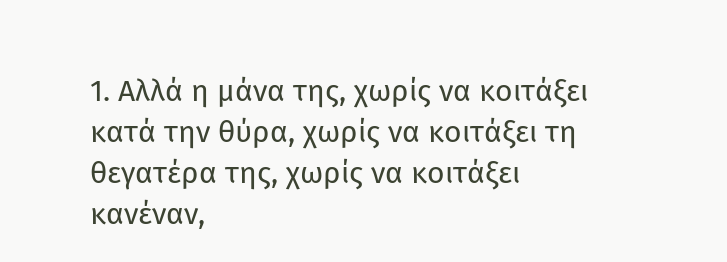1. Αλλά η μάνα της, χωρίς να κοιτάξει κατά την θύρα, χωρίς να κοιτάξει τη θεγατέρα της, χωρίς να κοιτάξει κανέναν,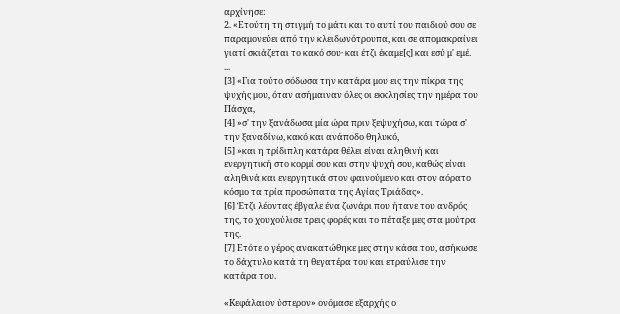αρχίνησε:
2. «Ετούτη τη στιγμή το μάτι και το αυτί του παιδιού σου σε παραμονεύει από την κλειδωνότρουπα, και σε απομακραίνει γιατί σκιάζεται το κακό σου· και έτζι έκαμε[ς] και εσύ μ' εμέ.
...
[3] «Για τούτο σόδωσα την κατάρα μου εις την πίκρα της ψυχής μου, όταν ασήμαιναν όλες οι εκκλησίες την ημέρα του Πάσχα,
[4] »σ' την ξανάδωσα μία ώρα πριν ξεψυχήσω, και τώρα σ' την ξαναδίνω, κακό και ανάποδο θηλυκό,
[5] »και η τρίδιπλη κατάρα θέλει είναι αληθινή και ενεργητική στο κορμί σου και στην ψυχή σου, καθώς είναι αληθινά και ενεργητικά στον φαινούμενο και στον αόρατο κόσμο τα τρία προσώπατα της Αγίας Τριάδας».
[6] Έτζι λέοντας έβγαλε ένα ζωνάρι που ήτανε του ανδρός της, το χουχούλισε τρεις φορές και το πέταξε μες στα μούτρα της.
[7] Ετότε ο γέρος ανακατώθηκε μες στην κάσα του, ασήκωσε το δάχτυλο κατά τη θεγατέρα του και ετραύλισε την κατάρα του.

«Kεφάλαιον ύστερον» ονόμασε εξαρχής ο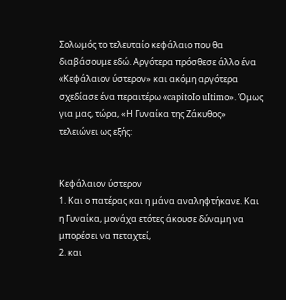Σολωμός το τελευταίο κεφάλαιο που θα διαβάσουμε εδώ. Αργότερα πρόσθεσε άλλο ένα «Kεφάλαιον ύστερον» και ακόμη αργότερα σχεδίασε ένα περαιτέρω «capitοΙο uItimο». Όμως για μας, τώρα, «Η Γυναίκα της Ζάκυθος» τελειώνει ως εξής:


Kεφάλαιον ύστερον
1. Και ο πατέρας και η μάνα αναληφτήκανε. Και η Γυναίκα, μονάχα ετότες άκουσε δύναμη να μπορέσει να πεταχτεί,
2. και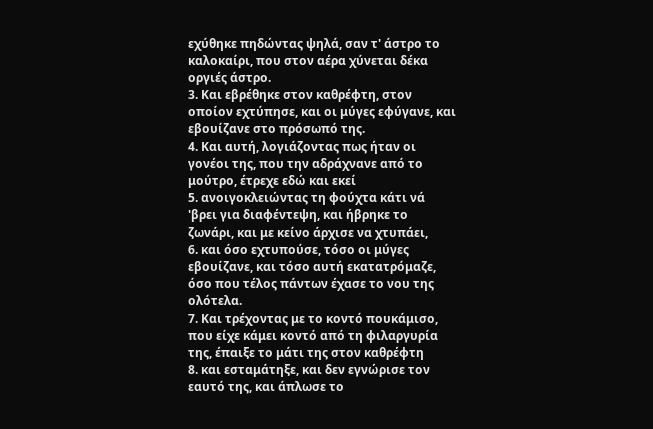εχύθηκε πηδώντας ψηλά, σαν τ' άστρο το καλοκαίρι, που στον αέρα χύνεται δέκα οργιές άστρο.
3. Και εβρέθηκε στον καθρέφτη, στον οποίον εχτύπησε, και οι μύγες εφύγανε, και εβουίζανε στο πρόσωπό της.
4. Και αυτή, λογιάζοντας πως ήταν οι γονέοι της, που την αδράχνανε από το μούτρο, έτρεχε εδώ και εκεί
5. ανοιγοκλειώντας τη φούχτα κάτι νά 'βρει για διαφέντεψη, και ήβρηκε το ζωνάρι, και με κείνο άρχισε να χτυπάει,
6. και όσο εχτυπούσε, τόσο οι μύγες εβουίζανε, και τόσο αυτή εκατατρόμαζε, όσο που τέλος πάντων έχασε το νου της ολότελα.
7. Και τρέχοντας με το κοντό πουκάμισο, που είχε κάμει κοντό από τη φιλαργυρία της, έπαιξε το μάτι της στον καθρέφτη
8. και εσταμάτηξε, και δεν εγνώρισε τον εαυτό της, και άπλωσε το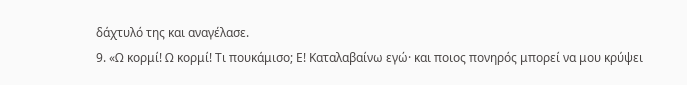δάχτυλό της και αναγέλασε.
9. «Ω κορμί! Ω κορμί! Τι πουκάμισο; Ε! Καταλαβαίνω εγώ· και ποιος πονηρός μπορεί να μου κρύψει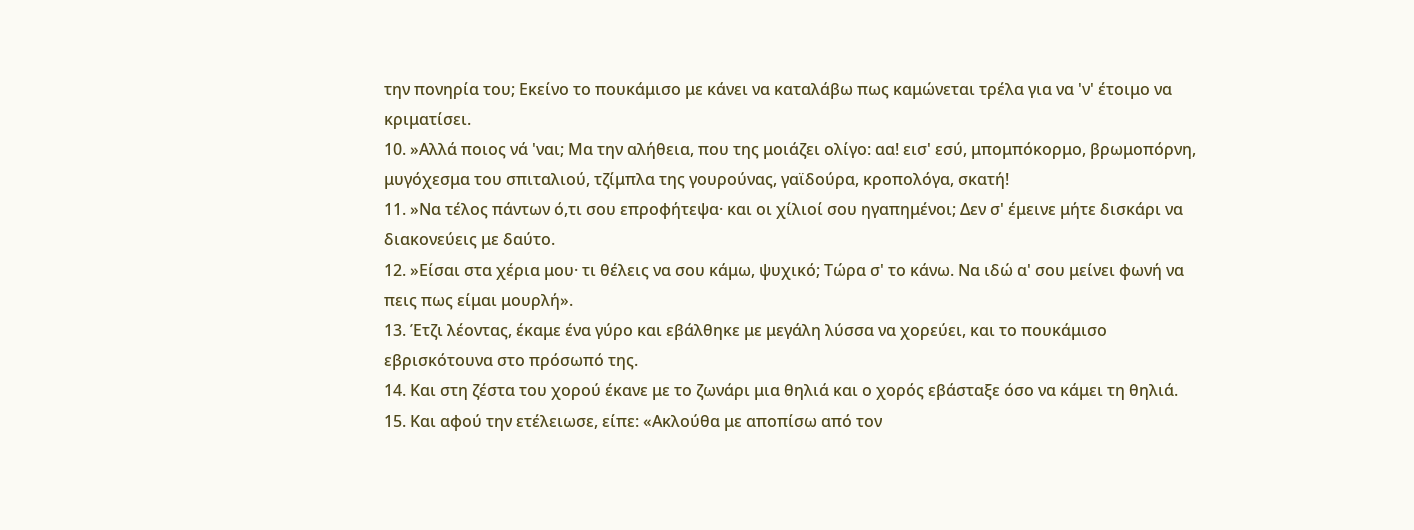την πονηρία του; Εκείνο το πουκάμισο με κάνει να καταλάβω πως καμώνεται τρέλα για να 'ν' έτοιμο να κριματίσει.
10. »Αλλά ποιος νά 'ναι; Μα την αλήθεια, που της μοιάζει ολίγο: αα! εισ' εσύ, μπομπόκορμο, βρωμοπόρνη, μυγόχεσμα του σπιταλιού, τζίμπλα της γουρούνας, γαϊδούρα, κροπολόγα, σκατή!
11. »Να τέλος πάντων ό,τι σου επροφήτεψα· και οι χίλιοί σου ηγαπημένοι; Δεν σ' έμεινε μήτε δισκάρι να διακονεύεις με δαύτο.
12. »Είσαι στα χέρια μου· τι θέλεις να σου κάμω, ψυχικό; Τώρα σ' το κάνω. Να ιδώ α' σου μείνει φωνή να πεις πως είμαι μουρλή».
13. Έτζι λέοντας, έκαμε ένα γύρο και εβάλθηκε με μεγάλη λύσσα να χορεύει, και το πουκάμισο εβρισκότουνα στο πρόσωπό της.
14. Και στη ζέστα του χορού έκανε με το ζωνάρι μια θηλιά και ο χορός εβάσταξε όσο να κάμει τη θηλιά.
15. Και αφού την ετέλειωσε, είπε: «Ακλούθα με αποπίσω από τον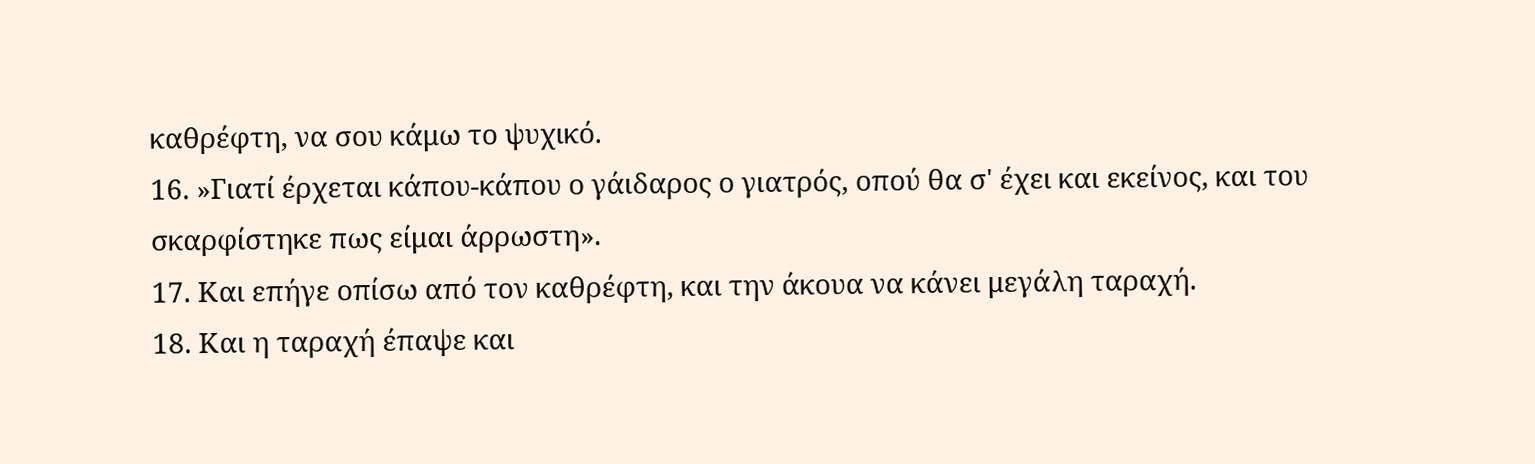καθρέφτη, να σου κάμω το ψυχικό.
16. »Γιατί έρχεται κάπου-κάπου ο γάιδαρος ο γιατρός, οπού θα σ' έχει και εκείνος, και του σκαρφίστηκε πως είμαι άρρωστη».
17. Και επήγε οπίσω από τον καθρέφτη, και την άκουα να κάνει μεγάλη ταραχή.
18. Και η ταραχή έπαψε και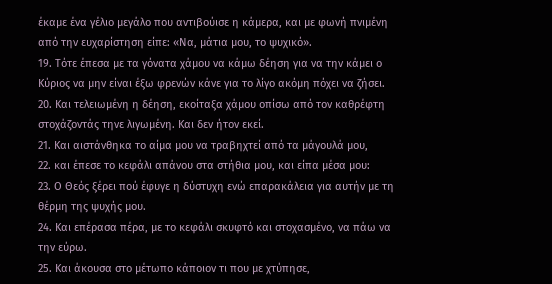έκαμε ένα γέλιο μεγάλο που αντιβούισε η κάμερα, και με φωνή πνιμένη από την ευχαρίστηση είπε: «Να, μάτια μου, το ψυχικό».
19. Τότε έπεσα με τα γόνατα χάμου να κάμω δέηση για να την κάμει ο Κύριος να μην είναι έξω φρενών κάνε για το λίγο ακόμη πόχει να ζήσει.
20. Και τελειωμένη η δέηση, εκοίταξα χάμου οπίσω από τον καθρέφτη στοχάζοντάς τηνε λιγωμένη. Και δεν ήτον εκεί.
21. Και αιστάνθηκα το αίμα μου να τραβηχτεί από τα μάγουλά μου,
22. και έπεσε το κεφάλι απάνου στα στήθια μου, και είπα μέσα μου:
23. Ο Θεός ξέρει πού έφυγε η δύστυχη ενώ επαρακάλεια για αυτήν με τη θέρμη της ψυχής μου.
24. Και επέρασα πέρα, με το κεφάλι σκυφτό και στοχασμένο, να πάω να την εύρω.
25. Και άκουσα στο μέτωπο κάποιον τι που με χτύπησε,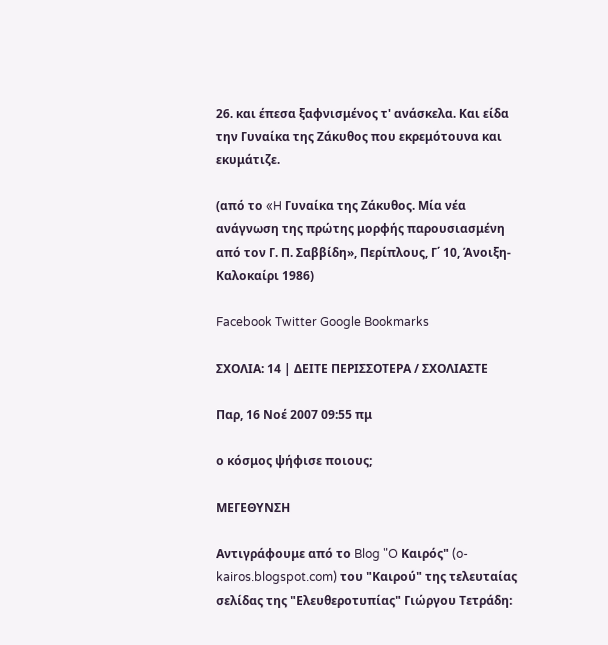26. και έπεσα ξαφνισμένος τ' ανάσκελα. Και είδα την Γυναίκα της Ζάκυθος που εκρεμότουνα και εκυμάτιζε.

(από το «H Γυναίκα της Zάκυθος. Mία νέα ανάγνωση της πρώτης μορφής παρουσιασμένη από τον Γ. Π. Σαββίδη», Περίπλους, Γ΄ 10, Άνοιξη-Kαλοκαίρι 1986)

Facebook Twitter Google Bookmarks

ΣΧΟΛΙΑ: 14 | ΔΕΙΤΕ ΠΕΡΙΣΣΟΤΕΡΑ / ΣΧΟΛΙΑΣΤΕ

Παρ, 16 Νοέ 2007 09:55 πμ

ο κόσμος ψήφισε ποιους;

ΜΕΓΕΘΥΝΣΗ

Αντιγράφουμε από το Blog "O Καιρός" (o-kairos.blogspot.com) του "Καιρού" της τελευταίας σελίδας της "Ελευθεροτυπίας" Γιώργου Τετράδη: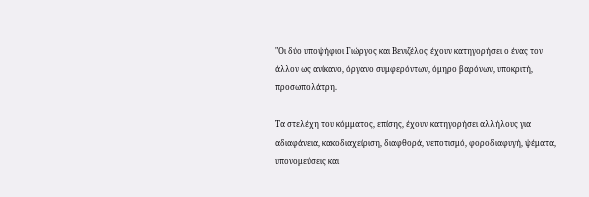"Οι δύο υποψήφιοι Γιώργος και Βενιζέλος έχουν κατηγορήσει ο ένας τον άλλον ως ανίκανο, όργανο συμφερόντων, όμηρο βαρόνων, υποκριτή, προσωπολάτρη.

Τα στελέχη του κόμματος, επίσης, έχουν κατηγορήσει αλλήλους για αδιαφάνεια, κακοδιαχείριση, διαφθορά, νεποτισμό, φοροδιαφυγή, ψέματα, υπονομεύσεις και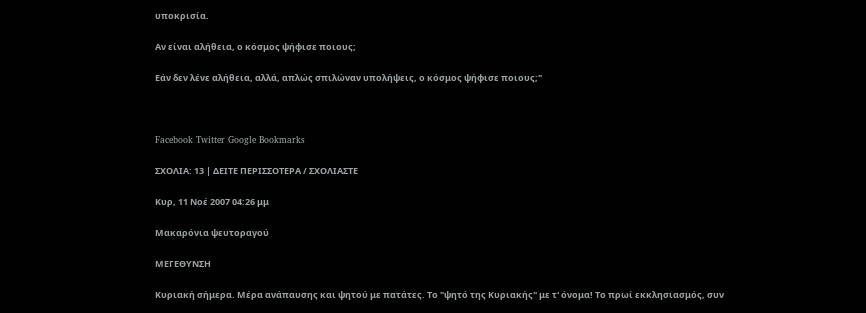υποκρισία.

Αν είναι αλήθεια, ο κόσμος ψήφισε ποιους;

Εάν δεν λένε αλήθεια, αλλά, απλώς σπιλώναν υπολήψεις, ο κόσμος ψήφισε ποιους;"



Facebook Twitter Google Bookmarks

ΣΧΟΛΙΑ: 13 | ΔΕΙΤΕ ΠΕΡΙΣΣΟΤΕΡΑ / ΣΧΟΛΙΑΣΤΕ

Κυρ, 11 Νοέ 2007 04:26 μμ

Μακαρόνια ψευτοραγού

ΜΕΓΕΘΥΝΣΗ

Κυριακή σήμερα. Μέρα ανάπαυσης και ψητού με πατάτες. Το "ψητό της Κυριακής" με τ' όνομα! Το πρωί εκκλησιασμός, συν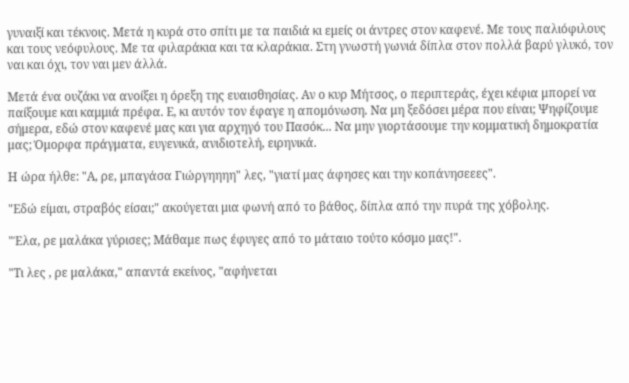γυναιξί και τέκνοις. Μετά η κυρά στο σπίτι με τα παιδιά κι εμείς οι άντρες στον καφενέ. Με τους παλιόφιλους και τους νεόφυλους. Με τα φιλαράκια και τα κλαράκια. Στη γνωστή γωνιά δίπλα στον πολλά βαρύ γλυκό, τον ναι και όχι, τον ναι μεν άλλά.

Μετά ένα ουζάκι να ανοίξει η όρεξη της ευαισθησίας. Αν ο κυρ Μήτσος, ο περιπτεράς, έχει κέφια μπορεί να παίξουμε και καμμιά πρέφα. Ε, κι αυτόν τον έφαγε η απομόνωση. Να μη ξεδόσει μέρα που είναι; Ψηφίζουμε σήμερα, εδώ στον καφενέ μας και για αρχηγό του Πασόκ... Να μην γιορτάσουμε την κομματική δημοκρατία μας; Όμορφα πράγματα, ευγενικά, ανιδιοτελή, ειρηνικά.

Η ώρα ήλθε: "Α, ρε, μπαγάσα Γιώργηηηη" λες, "γιατί μας άφησες και την κοπάνησεεες".

"Εδώ είμαι, στραβός είσαι;" ακούγεται μια φωνή από το βάθος, δίπλα από την πυρά της χόβολης.

"Έλα, ρε μαλάκα γύρισες; Μάθαμε πως έφυγες από το μάταιο τούτο κόσμο μας!".

"Τι λες , ρε μαλάκα," απαντά εκείνος, "αφήνεται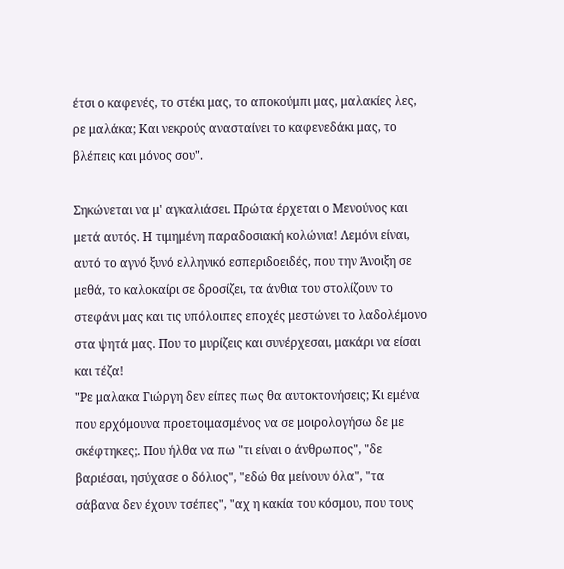έτσι ο καφενές, το στέκι μας, το αποκούμπι μας, μαλακίες λες, ρε μαλάκα; Και νεκρούς ανασταίνει το καφενεδάκι μας, το βλέπεις και μόνος σου".

Σηκώνεται να μ' αγκαλιάσει. Πρώτα έρχεται ο Μενούνος και μετά αυτός. Η τιμημένη παραδοσιακή κολώνια! Λεμόνι είναι, αυτό το αγνό ξυνό ελληνικό εσπεριδοειδές, που την Άνοιξη σε μεθά, το καλοκαίρι σε δροσίζει, τα άνθια του στολίζουν το στεφάνι μας και τις υπόλοιπες εποχές μεστώνει το λαδολέμονο στα ψητά μας. Που το μυρίζεις και συνέρχεσαι, μακάρι να είσαι και τέζα!
"Ρε μαλακα Γιώργη δεν είπες πως θα αυτοκτονήσεις; Κι εμένα που ερχόμουνα προετοιμασμένος να σε μοιρολογήσω δε με σκέφτηκες;. Που ήλθα να πω "τι είναι ο άνθρωπος", "δε βαριέσαι, ησύχασε ο δόλιος", "εδώ θα μείνουν όλα", "τα σάβανα δεν έχουν τσέπες", "αχ η κακία του κόσμου, που τους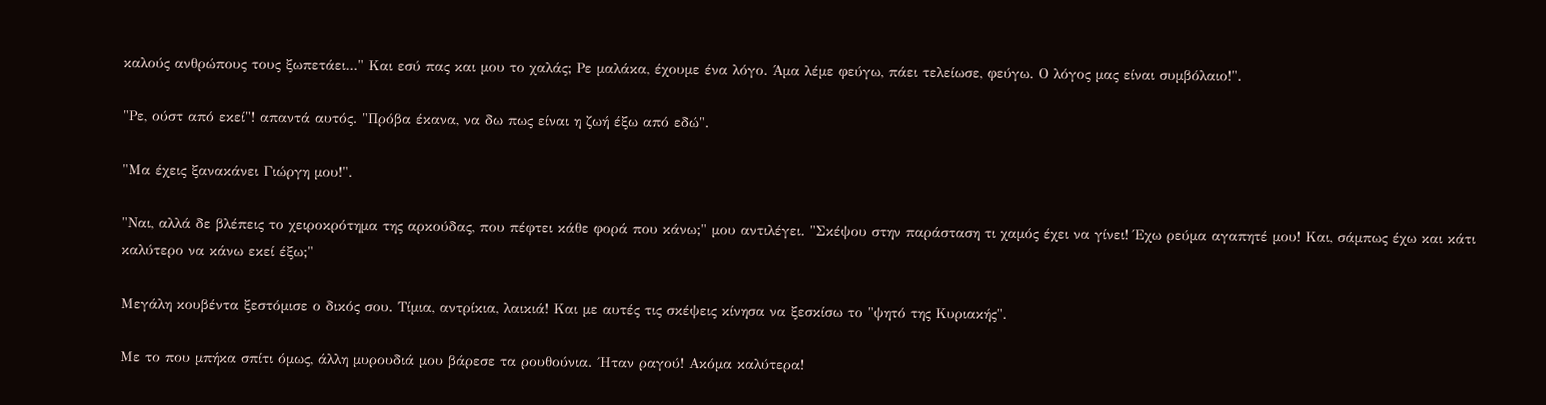καλούς ανθρώπους τους ξωπετάει..." Και εσύ πας και μου το χαλάς; Ρε μαλάκα, έχουμε ένα λόγο. Άμα λέμε φεύγω, πάει τελείωσε, φεύγω. Ο λόγος μας είναι συμβόλαιο!".

"Ρε, ούστ από εκεί"! απαντά αυτός. "Πρόβα έκανα, να δω πως είναι η ζωή έξω από εδώ".

"Μα έχεις ξανακάνει Γιώργη μου!".

"Ναι, αλλά δε βλέπεις το χειροκρότημα της αρκούδας, που πέφτει κάθε φορά που κάνω;" μου αντιλέγει. "Σκέψου στην παράσταση τι χαμός έχει να γίνει! Έχω ρεύμα αγαπητέ μου! Και, σάμπως έχω και κάτι καλύτερο να κάνω εκεί έξω;"

Μεγάλη κουβέντα ξεστόμισε ο δικός σου. Τίμια, αντρίκια, λαικιά! Και με αυτές τις σκέψεις κίνησα να ξεσκίσω το "ψητό της Κυριακής".

Με το που μπήκα σπίτι όμως, άλλη μυρουδιά μου βάρεσε τα ρουθούνια. ΄Ηταν ραγού! Ακόμα καλύτερα!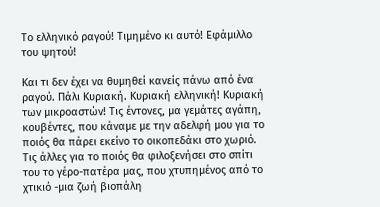Το ελληνικό ραγού! Τιμημένο κι αυτό! Εφάμιλλο του ψητού!

Και τι δεν έχει να θυμηθεί κανείς πάνω από ένα ραγού. Πάλι Κυριακή. Κυριακή ελληνική! Κυριακή των μικροαστών! Τις έντονες, μα γεμάτες αγάπη, κουβέντες, που κάναμε με την αδελφή μου για το ποιός θα πάρει εκείνο το οικοπεδάκι στο χωριό. Τις άλλες για το ποιός θα φιλοξενήσει στο σπίτι του το γέρο-πατέρα μας, που χτυπημένος από το χτικιό -μια ζωή βιοπάλη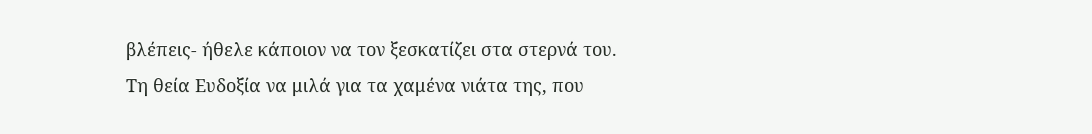βλέπεις- ήθελε κάποιον να τον ξεσκατίζει στα στερνά του. Τη θεία Ευδοξία να μιλά για τα χαμένα νιάτα της, που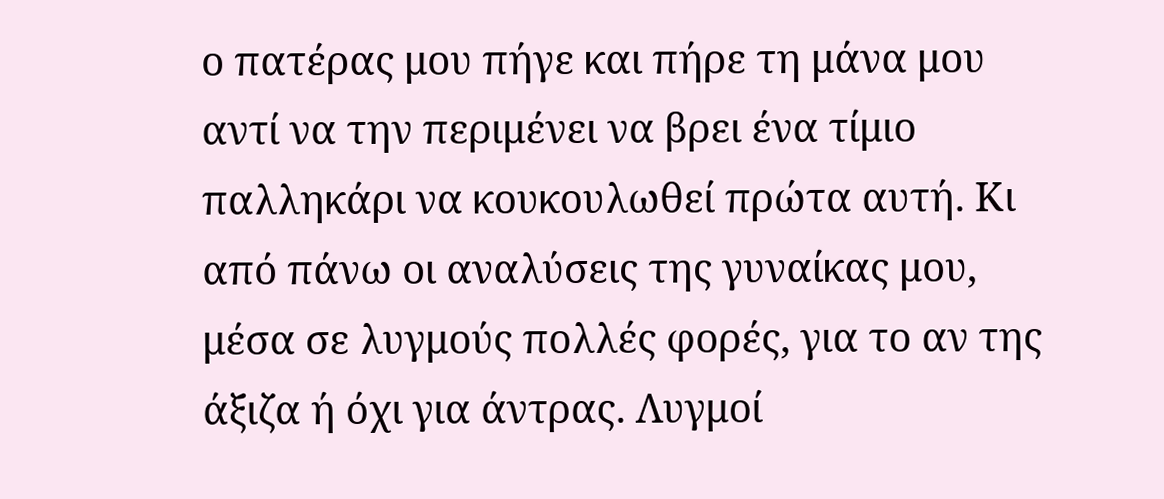ο πατέρας μου πήγε και πήρε τη μάνα μου αντί να την περιμένει να βρει ένα τίμιο παλληκάρι να κουκουλωθεί πρώτα αυτή. Κι από πάνω οι αναλύσεις της γυναίκας μου, μέσα σε λυγμούς πολλές φορές, για το αν της άξιζα ή όχι για άντρας. Λυγμοί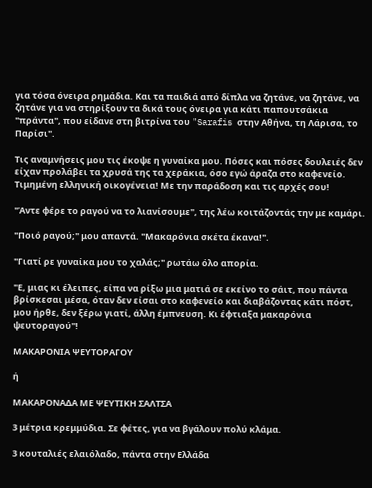για τόσα όνειρα ρημάδια. Και τα παιδιά από δίπλα να ζητάνε, να ζητάνε, να ζητάνε για να στηρίξουν τα δικά τους όνειρα για κάτι παπουτσάκια "πράντα", που είδανε στη βιτρίνα του "Sarafis στην Αθήνα, τη Λάρισα, το Παρίσι".

Τις αναμνήσεις μου τις έκοψε η γυναίκα μου. Πόσες και πόσες δουλειές δεν είχαν προλάβει τα χρυσά της τα χεράκια, όσο εγώ άραζα στο καφενείο. Τιμημένη ελληνική οικογένεια! Με την παράδοση και τις αρχές σου!

"Άντε φέρε το ραγού να το λιανίσουμε", της λέω κοιτάζοντάς την με καμάρι.

"Ποιό ραγού;" μου απαντά. "Μακαρόνια σκέτα έκανα!".

"Γιατί ρε γυναίκα μου το χαλάς;" ρωτάω όλο απορία.

"Ε, μιας κι έλειπες, είπα να ρίξω μια ματιά σε εκείνο το σάιτ, που πάντα βρίσκεσαι μέσα, όταν δεν είσαι στο καφενείο και διαβάζοντας κάτι πόστ, μου ήρθε, δεν ξέρω γιατί, άλλη έμπνευση. Κι έφτιαξα μακαρόνια ψευτοραγού"!

ΜΑΚΑΡΟΝΙΑ ΨΕΥΤΟΡΑΓΟΥ

ή

ΜΑΚΑΡΟΝΑΔΑ ΜΕ ΨΕΥΤΙΚΗ ΣΑΛΤΣΑ

3 μέτρια κρεμμύδια. Σε φέτες, για να βγάλουν πολύ κλάμα.

3 κουταλιές ελαιόλαδο, πάντα στην Ελλάδα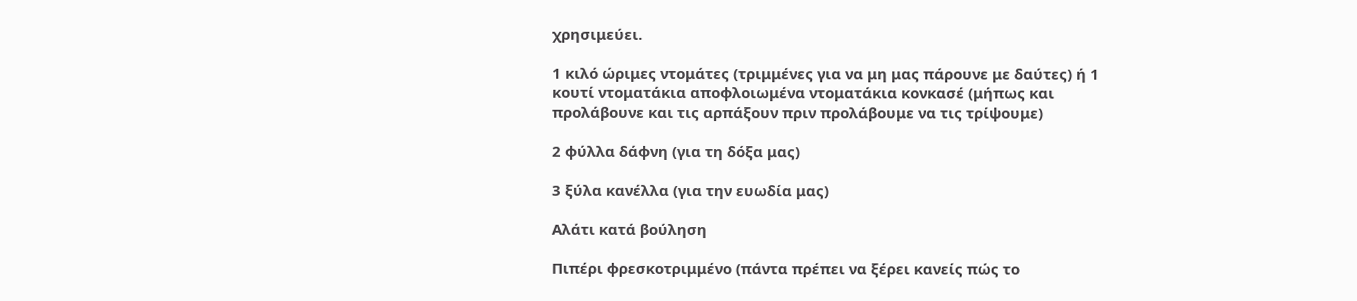χρησιμεύει.

1 κιλό ώριμες ντομάτες (τριμμένες για να μη μας πάρουνε με δαύτες) ή 1 κουτί ντοματάκια αποφλοιωμένα ντοματάκια κονκασέ (μήπως και προλάβουνε και τις αρπάξουν πριν προλάβουμε να τις τρίψουμε)

2 φύλλα δάφνη (για τη δόξα μας)

3 ξύλα κανέλλα (για την ευωδία μας)

Αλάτι κατά βούληση

Πιπέρι φρεσκοτριμμένο (πάντα πρέπει να ξέρει κανείς πώς το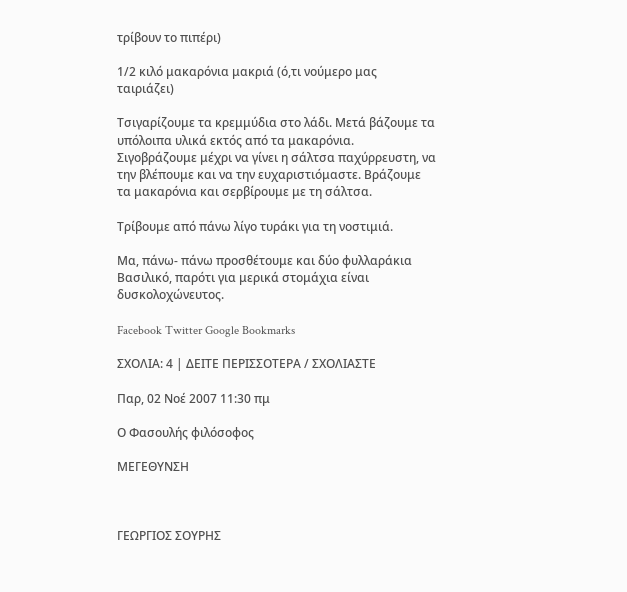τρίβουν το πιπέρι)

1/2 κιλό μακαρόνια μακριά (ό,τι νούμερο μας ταιριάζει)

Τσιγαρίζουμε τα κρεμμύδια στο λάδι. Μετά βάζουμε τα υπόλοιπα υλικά εκτός από τα μακαρόνια. Σιγοβράζουμε μέχρι να γίνει η σάλτσα παχύρρευστη, να την βλέπουμε και να την ευχαριστιόμαστε. Βράζουμε τα μακαρόνια και σερβίρουμε με τη σάλτσα.

Τρίβουμε από πάνω λίγο τυράκι για τη νοστιμιά.

Μα, πάνω- πάνω προσθέτουμε και δύο φυλλαράκια Βασιλικό, παρότι για μερικά στομάχια είναι δυσκολοχώνευτος.

Facebook Twitter Google Bookmarks

ΣΧΟΛΙΑ: 4 | ΔΕΙΤΕ ΠΕΡΙΣΣΟΤΕΡΑ / ΣΧΟΛΙΑΣΤΕ

Παρ, 02 Νοέ 2007 11:30 πμ

Ο Φασουλής φιλόσοφος

ΜΕΓΕΘΥΝΣΗ



ΓΕΩΡΓΙΟΣ ΣΟΥΡΗΣ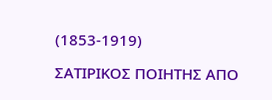(1853-1919)

ΣΑΤΙΡΙΚΟΣ ΠΟΙΗΤΗΣ ΑΠΟ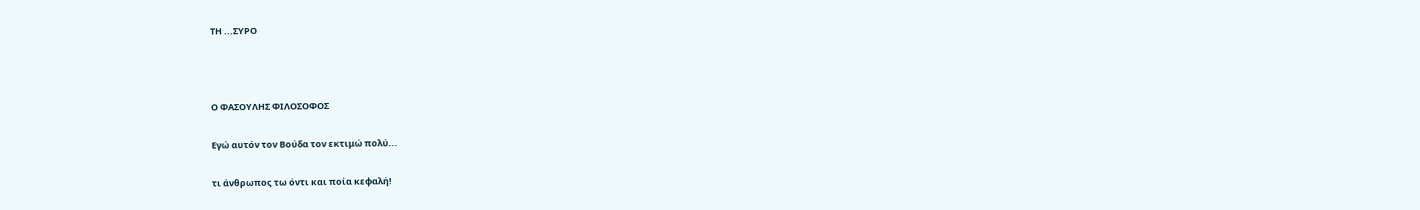ΤΗ ...ΣΥΡΟ



Ο ΦΑΣΟΥΛΗΣ ΦΙΛΟΣΟΦΟΣ

Εγώ αυτόν τον Βούδα τον εκτιμώ πολύ...

τι άνθρωπος τω όντι και ποία κεφαλή!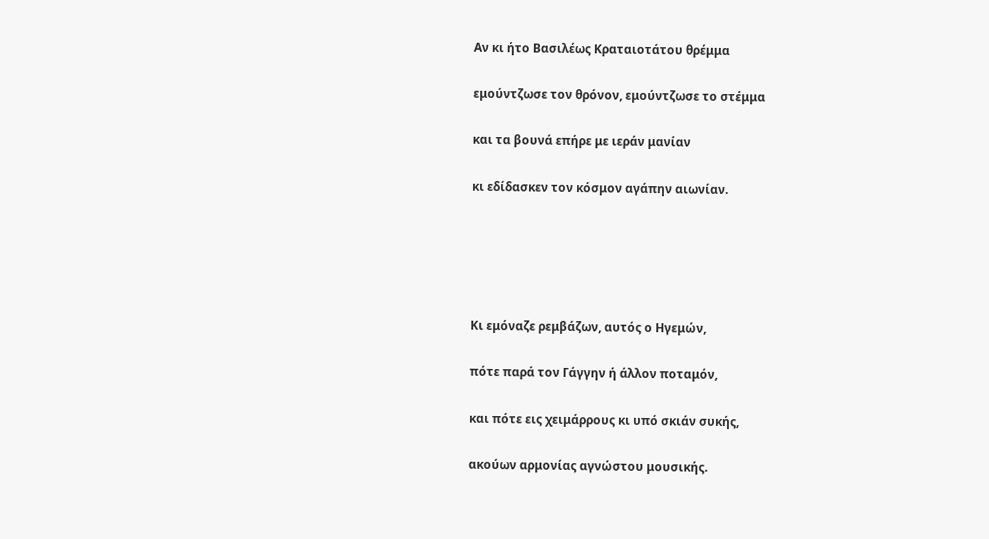Αν κι ήτο Βασιλέως Κραταιοτάτου θρέμμα

εμούντζωσε τον θρόνον, εμούντζωσε το στέμμα

και τα βουνά επήρε με ιεράν μανίαν

κι εδίδασκεν τον κόσμον αγάπην αιωνίαν.





Κι εμόναζε ρεμβάζων, αυτός ο Ηγεμών,

πότε παρά τον Γάγγην ή άλλον ποταμόν,

και πότε εις χειμάρρους κι υπό σκιάν συκής,

ακούων αρμονίας αγνώστου μουσικής.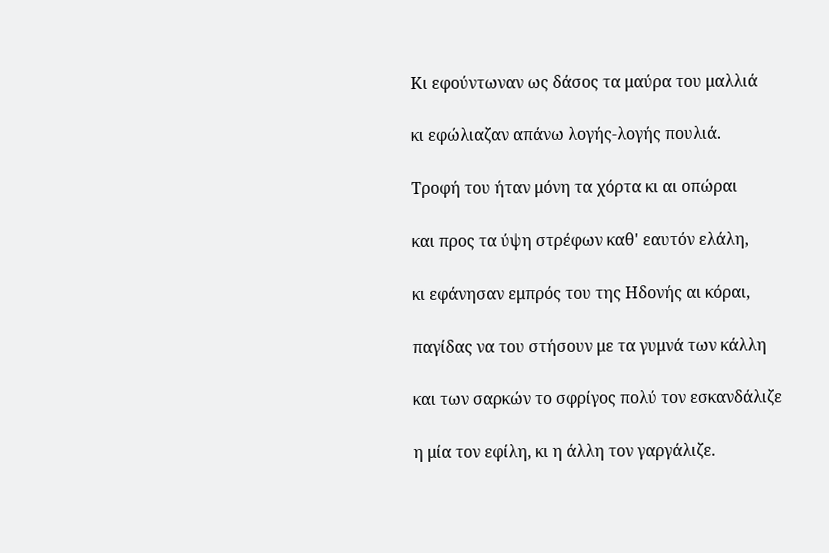Κι εφούντωναν ως δάσος τα μαύρα του μαλλιά

κι εφώλιαζαν απάνω λογής-λογής πουλιά.

Τροφή του ήταν μόνη τα χόρτα κι αι οπώραι

και προς τα ύψη στρέφων καθ' εαυτόν ελάλη,

κι εφάνησαν εμπρός του της Ηδονής αι κόραι,

παγίδας να του στήσουν με τα γυμνά των κάλλη

και των σαρκών το σφρίγος πολύ τον εσκανδάλιζε

η μία τον εφίλη, κι η άλλη τον γαργάλιζε.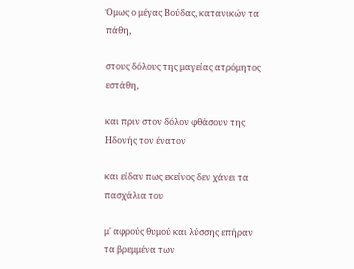Όμως ο μέγας Βούδας, κατανικών τα πάθη,

στους δόλους της μαγείας ατρόμητος εστάθη,

και πριν στον δόλον φθάσουν της Ηδονής τον ένατον

και είδαν πως εκείνος δεν χάνει τα πασχάλια του

μ' αφρούς θυμού και λύσσης επήραν τα βρεμμένα των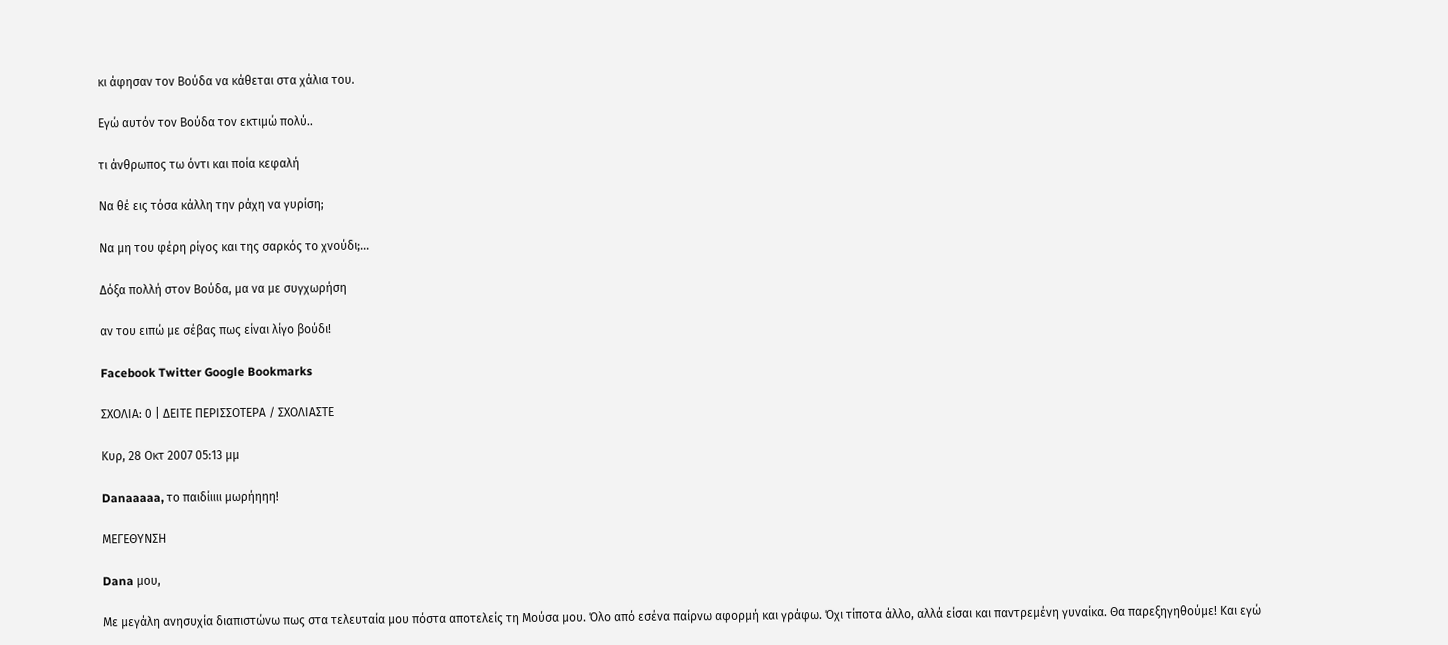κι άφησαν τον Βούδα να κάθεται στα χάλια του.

Εγώ αυτόν τον Βούδα τον εκτιμώ πολύ..

τι άνθρωπος τω όντι και ποία κεφαλή

Να θέ εις τόσα κάλλη την ράχη να γυρίση;

Να μη του φέρη ρίγος και της σαρκός το χνούδι;...

Δόξα πολλή στον Βούδα, μα να με συγχωρήση

αν του ειπώ με σέβας πως είναι λίγο βούδι!

Facebook Twitter Google Bookmarks

ΣΧΟΛΙΑ: 0 | ΔΕΙΤΕ ΠΕΡΙΣΣΟΤΕΡΑ / ΣΧΟΛΙΑΣΤΕ

Κυρ, 28 Οκτ 2007 05:13 μμ

Danaaaaa, το παιδίιιιι μωρήηηη!

ΜΕΓΕΘΥΝΣΗ

Dana μου,

Με μεγάλη ανησυχία διαπιστώνω πως στα τελευταία μου πόστα αποτελείς τη Μούσα μου. Όλο από εσένα παίρνω αφορμή και γράφω. Όχι τίποτα άλλο, αλλά είσαι και παντρεμένη γυναίκα. Θα παρεξηγηθούμε! Και εγώ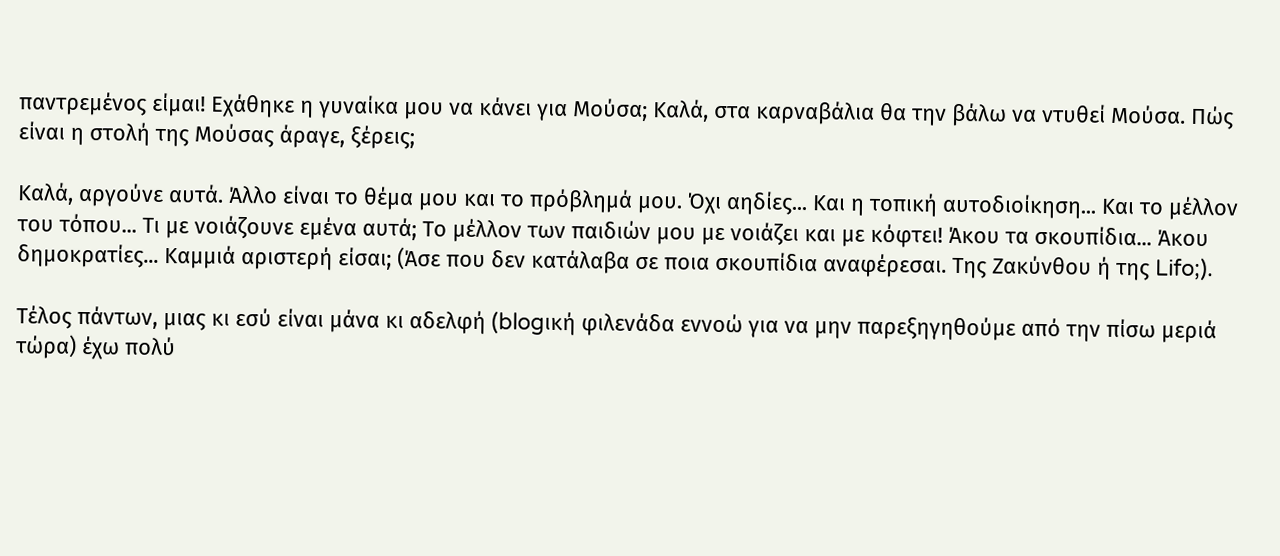παντρεμένος είμαι! Εχάθηκε η γυναίκα μου να κάνει για Μούσα; Καλά, στα καρναβάλια θα την βάλω να ντυθεί Μούσα. Πώς είναι η στολή της Μούσας άραγε, ξέρεις;

Καλά, αργούνε αυτά. Άλλο είναι το θέμα μου και το πρόβλημά μου. Όχι αηδίες... Και η τοπική αυτοδιοίκηση... Και το μέλλον του τόπου... Τι με νοιάζουνε εμένα αυτά; Το μέλλον των παιδιών μου με νοιάζει και με κόφτει! Άκου τα σκουπίδια... Άκου δημοκρατίες... Καμμιά αριστερή είσαι; (Άσε που δεν κατάλαβα σε ποια σκουπίδια αναφέρεσαι. Της Ζακύνθου ή της Lifo;).

Τέλος πάντων, μιας κι εσύ είναι μάνα κι αδελφή (blogική φιλενάδα εννοώ για να μην παρεξηγηθούμε από την πίσω μεριά τώρα) έχω πολύ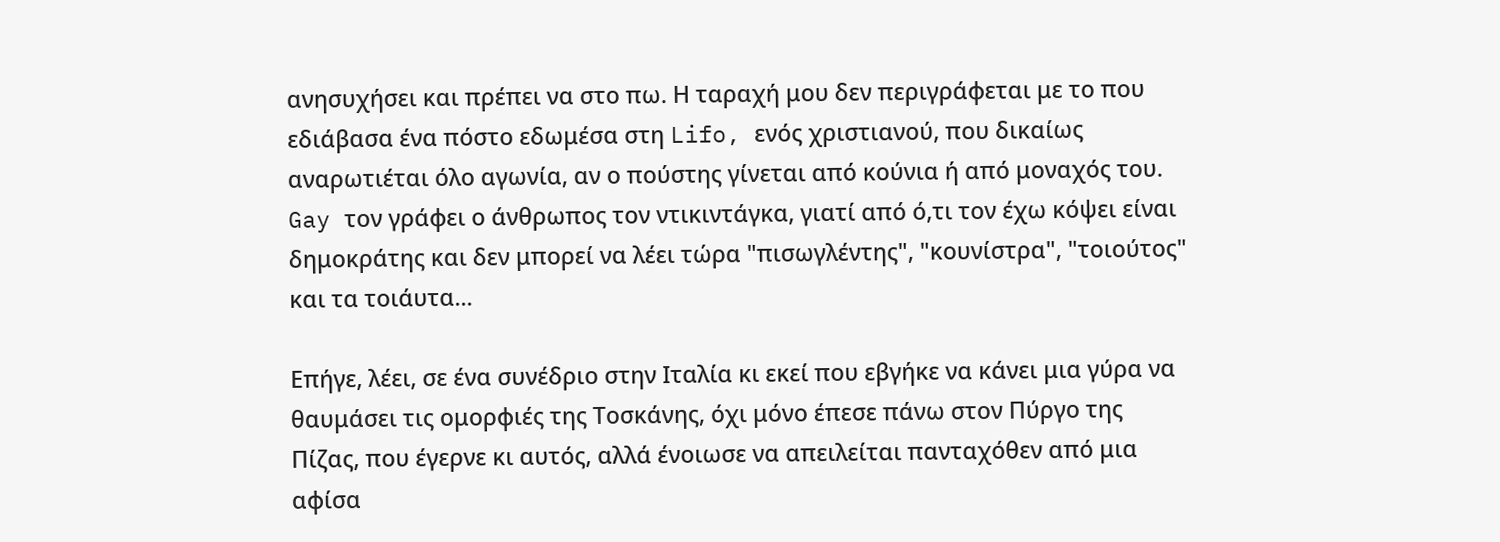ανησυχήσει και πρέπει να στο πω. Η ταραχή μου δεν περιγράφεται με το που εδιάβασα ένα πόστο εδωμέσα στη Lifo, ενός χριστιανού, που δικαίως αναρωτιέται όλο αγωνία, αν ο πούστης γίνεται από κούνια ή από μοναχός του. Gay τον γράφει ο άνθρωπος τον ντικιντάγκα, γιατί από ό,τι τον έχω κόψει είναι δημοκράτης και δεν μπορεί να λέει τώρα "πισωγλέντης", "κουνίστρα", "τοιούτος" και τα τοιάυτα...

Επήγε, λέει, σε ένα συνέδριο στην Ιταλία κι εκεί που εβγήκε να κάνει μια γύρα να θαυμάσει τις ομορφιές της Τοσκάνης, όχι μόνο έπεσε πάνω στον Πύργο της Πίζας, που έγερνε κι αυτός, αλλά ένοιωσε να απειλείται πανταχόθεν από μια αφίσα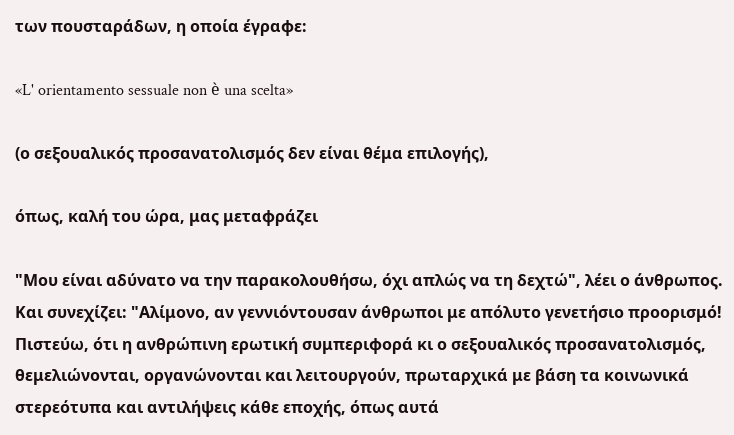των πουσταράδων, η οποία έγραφε:

«L' orientamento sessuale non è una scelta»

(ο σεξουαλικός προσανατολισμός δεν είναι θέμα επιλογής),

όπως, καλή του ώρα, μας μεταφράζει

"Μου είναι αδύνατο να την παρακολουθήσω, όχι απλώς να τη δεχτώ", λέει ο άνθρωπος. Και συνεχίζει: "Αλίμονο, αν γεννιόντουσαν άνθρωποι με απόλυτο γενετήσιο προορισμό! Πιστεύω, ότι η ανθρώπινη ερωτική συμπεριφορά κι ο σεξουαλικός προσανατολισμός, θεμελιώνονται, οργανώνονται και λειτουργούν, πρωταρχικά με βάση τα κοινωνικά στερεότυπα και αντιλήψεις κάθε εποχής, όπως αυτά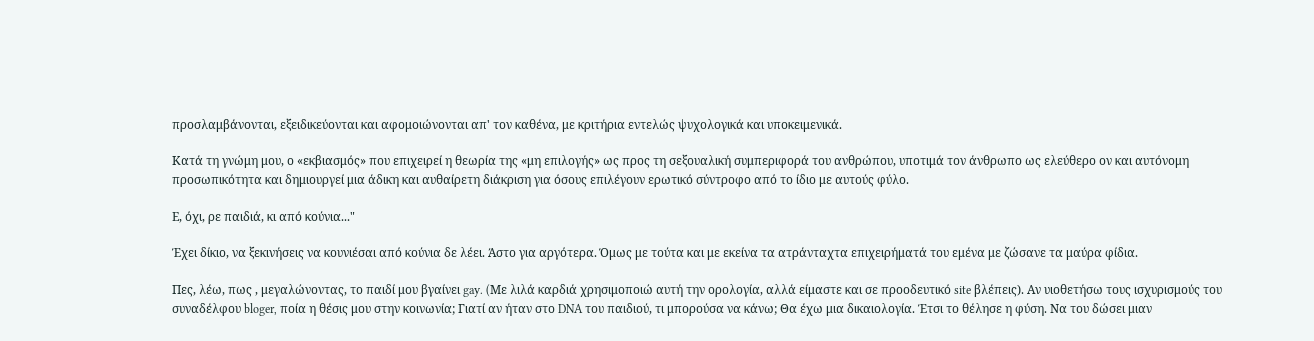προσλαμβάνονται, εξειδικεύονται και αφομοιώνονται απ' τον καθένα, με κριτήρια εντελώς ψυχολογικά και υποκειμενικά.

Κατά τη γνώμη μου, ο «εκβιασμός» που επιχειρεί η θεωρία της «μη επιλογής» ως προς τη σεξουαλική συμπεριφορά του ανθρώπου, υποτιμά τον άνθρωπο ως ελεύθερο ον και αυτόνομη προσωπικότητα και δημιουργεί μια άδικη και αυθαίρετη διάκριση για όσους επιλέγουν ερωτικό σύντροφο από το ίδιο με αυτούς φύλο.

Ε, όχι, ρε παιδιά, κι από κούνια..."

Έχει δίκιο, να ξεκινήσεις να κουνιέσαι από κούνια δε λέει. Άστο για αργότερα. Όμως με τούτα και με εκείνα τα ατράνταχτα επιχειρήματά του εμένα με ζώσανε τα μαύρα φίδια.

Πες, λέω, πως , μεγαλώνοντας, το παιδί μου βγαίνει gay. (Mε λιλά καρδιά χρησιμοποιώ αυτή την ορολογία, αλλά είμαστε και σε προοδευτικό site βλέπεις). Αν υιοθετήσω τους ισχυρισμούς του συναδέλφου bloger, ποία η θέσις μου στην κοινωνία; Γιατί αν ήταν στο DNA του παιδιού, τι μπορούσα να κάνω; Θα έχω μια δικαιολογία. Έτσι το θέλησε η φύση. Να του δώσει μιαν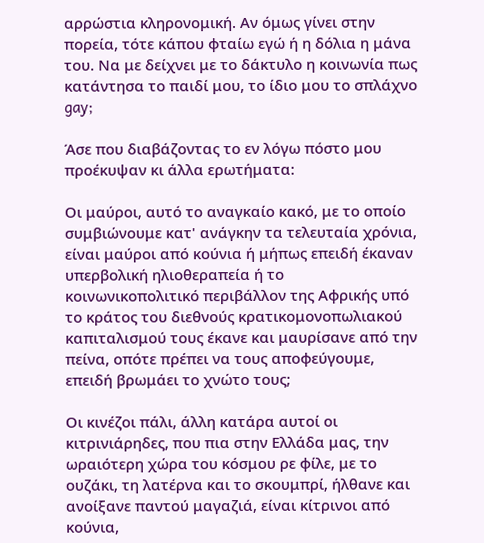αρρώστια κληρονομική. Αν όμως γίνει στην πορεία, τότε κάπου φταίω εγώ ή η δόλια η μάνα του. Να με δείχνει με το δάκτυλο η κοινωνία πως κατάντησα το παιδί μου, το ίδιο μου το σπλάχνο gay;

Άσε που διαβάζοντας το εν λόγω πόστο μου προέκυψαν κι άλλα ερωτήματα:

Οι μαύροι, αυτό το αναγκαίο κακό, με το οποίο συμβιώνουμε κατ' ανάγκην τα τελευταία χρόνια, είναι μαύροι από κούνια ή μήπως επειδή έκαναν υπερβολική ηλιοθεραπεία ή το κοινωνικοπολιτικό περιβάλλον της Αφρικής υπό το κράτος του διεθνούς κρατικομονοπωλιακού καπιταλισμού τους έκανε και μαυρίσανε από την πείνα, οπότε πρέπει να τους αποφεύγουμε, επειδή βρωμάει το χνώτο τους;

Οι κινέζοι πάλι, άλλη κατάρα αυτοί οι κιτρινιάρηδες, που πια στην Ελλάδα μας, την ωραιότερη χώρα του κόσμου ρε φίλε, με το ουζάκι, τη λατέρνα και το σκουμπρί, ήλθανε και ανοίξανε παντού μαγαζιά, είναι κίτρινοι από κούνια,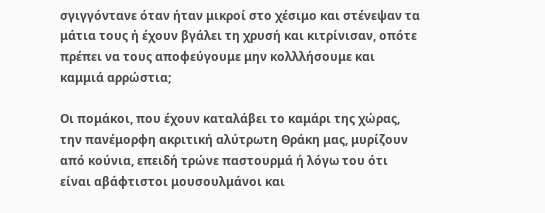σγιγγόντανε όταν ήταν μικροί στο χέσιμο και στένεψαν τα μάτια τους ή έχουν βγάλει τη χρυσή και κιτρίνισαν, οπότε πρέπει να τους αποφεύγουμε μην κολλλήσουμε και καμμιά αρρώστια;

Οι πομάκοι, που έχουν καταλάβει το καμάρι της χώρας, την πανέμορφη ακριτική αλύτρωτη Θράκη μας, μυρίζουν από κούνια, επειδή τρώνε παστουρμά ή λόγω του ότι είναι αβάφτιστοι μουσουλμάνοι και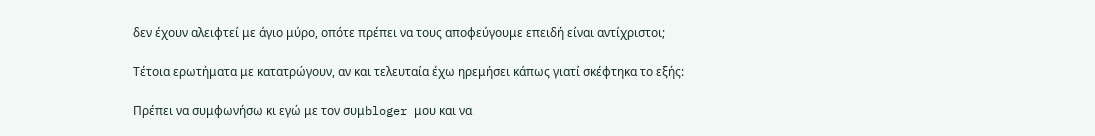δεν έχουν αλειφτεί με άγιο μύρο, οπότε πρέπει να τους αποφεύγουμε επειδή είναι αντίχριστοι;

Τέτοια ερωτήματα με κατατρώγουν, αν και τελευταία έχω ηρεμήσει κάπως γιατί σκέφτηκα το εξής:

Πρέπει να συμφωνήσω κι εγώ με τον συμbloger μου και να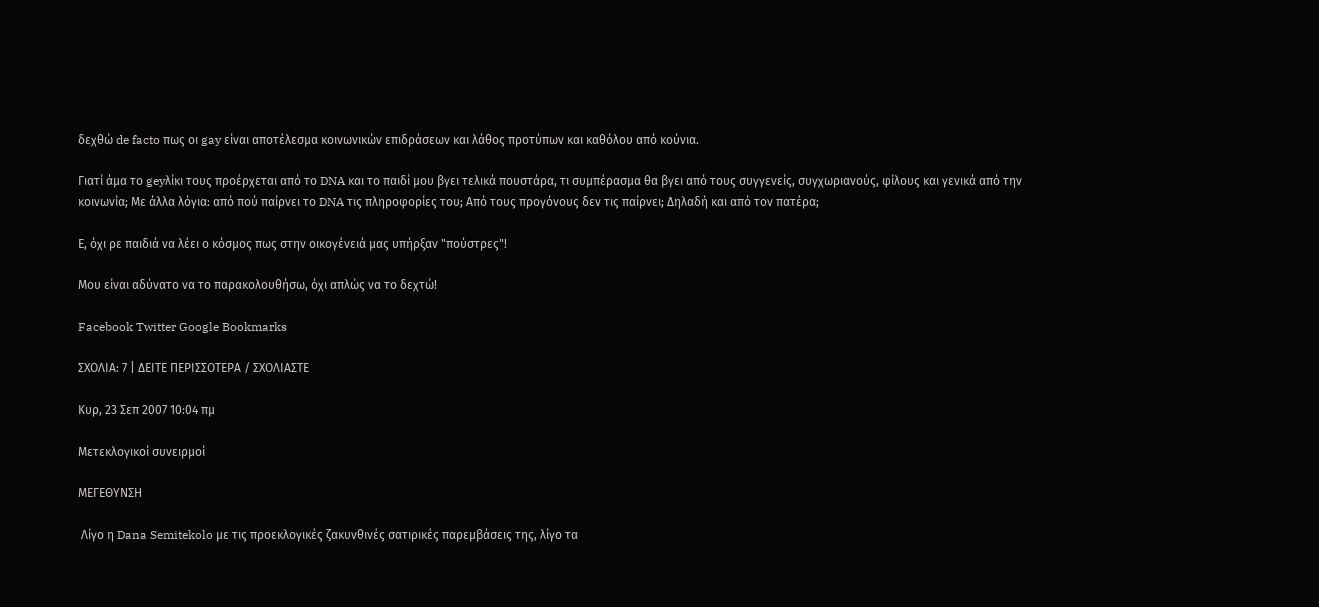δεχθώ de facto πως οι gay είναι αποτέλεσμα κοινωνικών επιδράσεων και λάθος προτύπων και καθόλου από κούνια.

Γιατί άμα το geyλίκι τους προέρχεται από το DNA και το παιδί μου βγει τελικά πουστάρα, τι συμπέρασμα θα βγει από τους συγγενείς, συγχωριανούς, φίλους και γενικά από την κοινωνία; Με άλλα λόγια: από πού παίρνει το DNA τις πληροφορίες του; Από τους προγόνους δεν τις παίρνει; Δηλαδή και από τον πατέρα;

Ε, όχι ρε παιδιά να λέει ο κόσμος πως στην οικογένειά μας υπήρξαν "πούστρες"!

Μου είναι αδύνατο να το παρακολουθήσω, όχι απλώς να το δεχτώ!

Facebook Twitter Google Bookmarks

ΣΧΟΛΙΑ: 7 | ΔΕΙΤΕ ΠΕΡΙΣΣΟΤΕΡΑ / ΣΧΟΛΙΑΣΤΕ

Κυρ, 23 Σεπ 2007 10:04 πμ

Μετεκλογικοί συνειρμοί

ΜΕΓΕΘΥΝΣΗ

 Λίγο η Dana Semitekolo με τις προεκλογικές ζακυνθινές σατιρικές παρεμβάσεις της, λίγο τα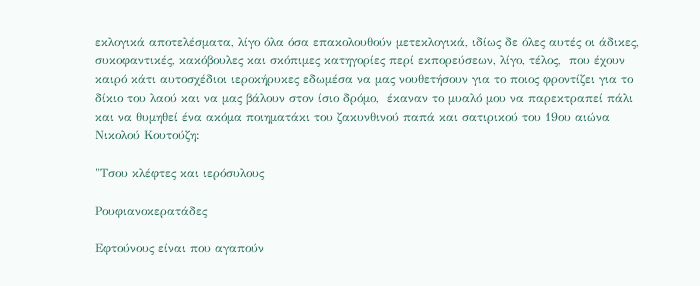εκλογικά αποτελέσματα, λίγο όλα όσα επακολουθούν μετεκλογικά, ιδίως δε όλες αυτές οι άδικες, συκοφαντικές, κακόβουλες και σκόπιμες κατηγορίες περί εκπορεύσεων, λίγο, τέλος,  που έχουν καιρό κάτι αυτοσχέδιοι ιεροκήρυκες εδωμέσα να μας νουθετήσουν για το ποιος φροντίζει για το δίκιο του λαού και να μας βάλουν στον ίσιο δρόμο,  έκαναν το μυαλό μου να παρεκτραπεί πάλι και να θυμηθεί ένα ακόμα ποιηματάκι του ζακυνθινού παπά και σατιρικού του 19ου αιώνα Νικολού Κουτούζη:

"Τσου κλέφτες και ιερόσυλους

Ρουφιανοκερατάδες

Εφτούνους είναι που αγαπούν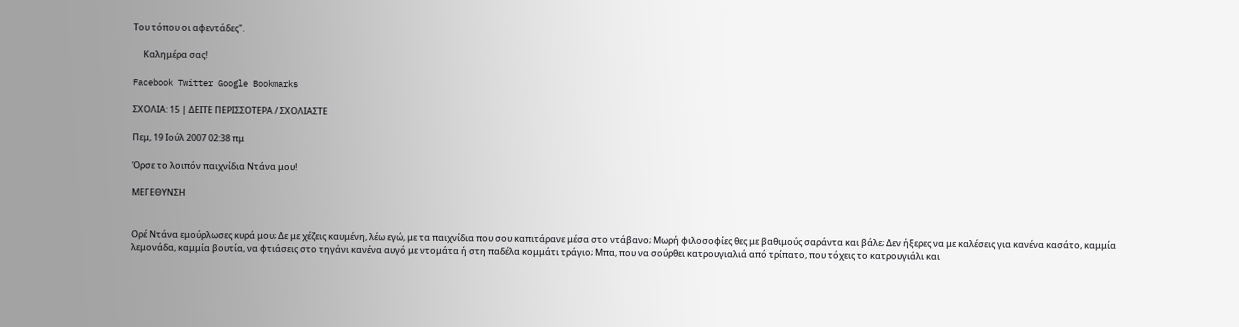Του τόπου οι αφεντάδες".

     Καλημέρα σας!

Facebook Twitter Google Bookmarks

ΣΧΟΛΙΑ: 15 | ΔΕΙΤΕ ΠΕΡΙΣΣΟΤΕΡΑ / ΣΧΟΛΙΑΣΤΕ

Πεμ, 19 Ιούλ 2007 02:38 πμ

Όρσε το λοιπόν παιχνίδια Ντάνα μου!

ΜΕΓΕΘΥΝΣΗ


Ορέ Ντάνα εμούρλωσες κυρά μου; Δε με χέζεις καυμένη, λέω εγώ, με τα παιχνίδια που σου καπιτάρανε μέσα στο ντάβανο; Μωρή φιλοσοφίες θες με βαθιμούς σαράντα και βάλε; Δεν ήξερες να με καλέσεις για κανένα κασάτο, καμμία λεμονάδα, καμμία βουτία, να φτιάσεις στο τηγάνι κανένα αυγό με ντομάτα ή στη παδέλα κομμάτι τράγιο; Μπα, που να σούρθει κατρουγιαλιά από τρίπατο, που τόχεις το κατρουγιάλι και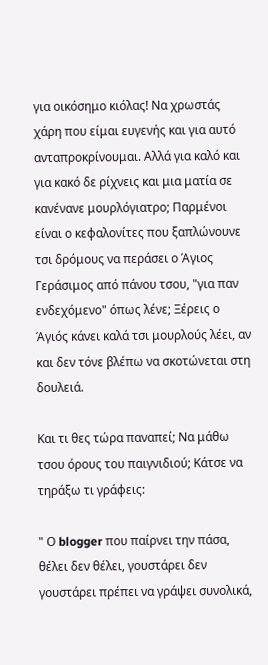για οικόσημο κιόλας! Να χρωστάς χάρη που είμαι ευγενής και για αυτό ανταπροκρίνουμαι. Αλλά για καλό και για κακό δε ρίχνεις και μια ματία σε κανένανε μουρλόγιατρο; Παρμένοι είναι ο κεφαλονίτες που ξαπλώνουνε τσι δρόμους να περάσει ο Άγιος Γεράσιμος από πάνου τσου, "για παν ενδεχόμενο" όπως λένε; Ξέρεις ο Άγιός κάνει καλά τσι μουρλούς λέει, αν και δεν τόνε βλέπω να σκοτώνεται στη δουλειά.

Και τι θες τώρα παναπεί; Να μάθω τσου όρους του παιγνιδιού; Κάτσε να τηράξω τι γράφεις:

" Ο blogger που παίρνει την πάσα, θέλει δεν θέλει, γουστάρει δεν γουστάρει πρέπει να γράψει συνολικά,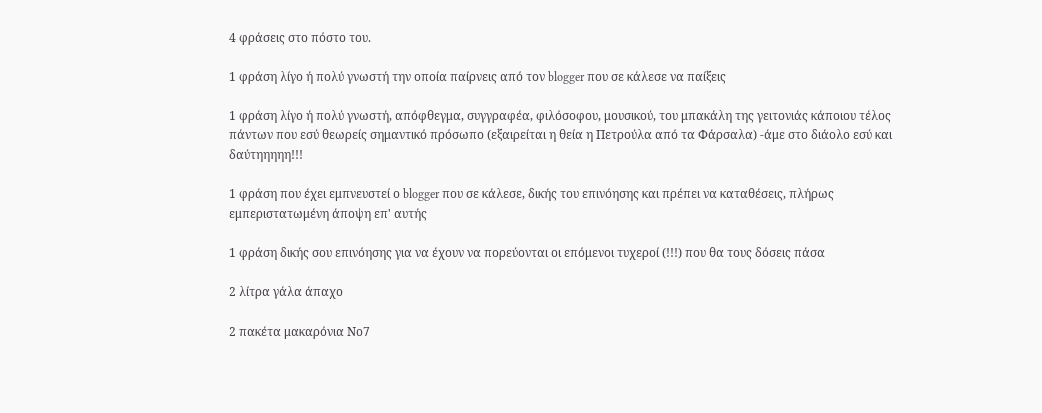4 φράσεις στο πόστο του.

1 φράση λίγο ή πολύ γνωστή την οποία παίρνεις από τον blogger που σε κάλεσε να παίξεις

1 φράση λίγο ή πολύ γνωστή, απόφθεγμα, συγγραφέα, φιλόσοφου, μουσικού, του μπακάλη της γειτονιάς κάποιου τέλος πάντων που εσύ θεωρείς σημαντικό πρόσωπο (εξαιρείται η θεία η Πετρούλα από τα Φάρσαλα) -άμε στο διάολο εσύ και δαύτηηηηη!!!

1 φράση που έχει εμπνευστεί ο blogger που σε κάλεσε, δικής του επινόησης και πρέπει να καταθέσεις, πλήρως εμπεριστατωμένη άποψη επ' αυτής

1 φράση δικής σου επινόησης για να έχουν να πορεύονται οι επόμενοι τυχεροί (!!!) που θα τους δόσεις πάσα

2 λίτρα γάλα άπαχο

2 πακέτα μακαρόνια Νο7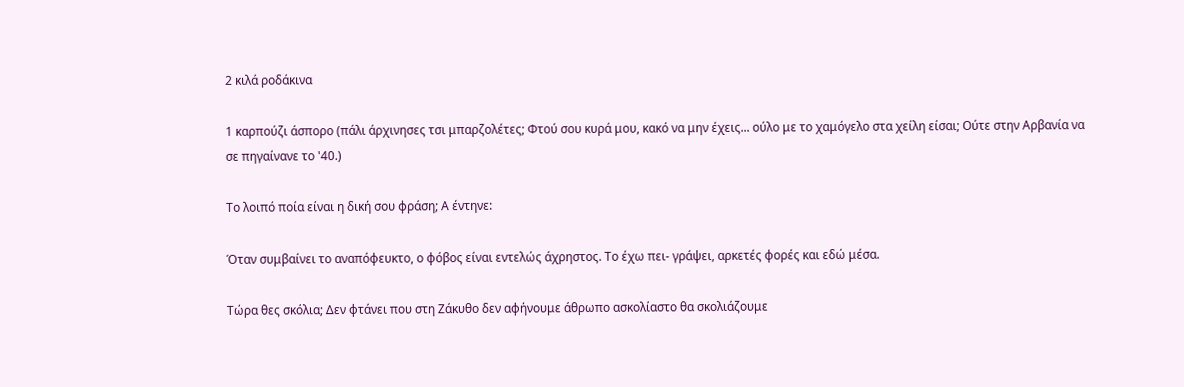2 κιλά ροδάκινα

1 καρπούζι άσπορο (πάλι άρχινησες τσι μπαρζολέτες; Φτού σου κυρά μου, κακό να μην έχεις... ούλο με το χαμόγελο στα χείλη είσαι; Ούτε στην Αρβανία να σε πηγαίνανε το '40.)

Το λοιπό ποία είναι η δική σου φράση; Α έντηνε:

Όταν συμβαίνει το αναπόφευκτο, ο φόβος είναι εντελώς άχρηστος. Το έχω πει- γράψει, αρκετές φορές και εδώ μέσα.

Τώρα θες σκόλια; Δεν φτάνει που στη Ζάκυθο δεν αφήνουμε άθρωπο ασκολίαστο θα σκολιάζουμε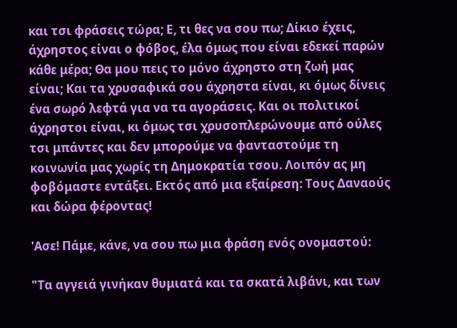και τσι φράσεις τώρα; Ε, τι θες να σου πω; Δίκιο έχεις, άχρηστος είναι ο φόβος, έλα όμως που είναι εδεκεί παρών κάθε μέρα; Θα μου πεις το μόνο άχρηστο στη ζωή μας είναι; Και τα χρυσαφικά σου άχρηστα είναι, κι όμως δίνεις ένα σωρό λεφτά για να τα αγοράσεις. Και οι πολιτικοί άχρηστοι είναι, κι όμως τσι χρυσοπλερώνουμε από ούλες τσι μπάντες και δεν μπορούμε να φανταστούμε τη κοινωνία μας χωρίς τη Δημοκρατία τσου. Λοιπόν ας μη φοβόμαστε εντάξει. Εκτός από μια εξαίρεση: Τους Δαναούς και δώρα φέροντας!

'Ασε! Πάμε, κάνε, να σου πω μια φράση ενός ονομαστού:

"Τα αγγειά γινήκαν θυμιατά και τα σκατά λιβάνι, και των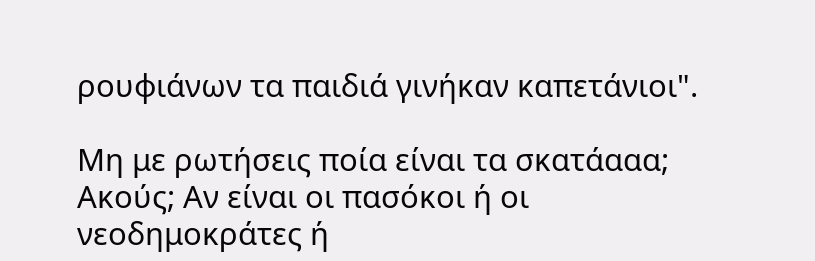ρουφιάνων τα παιδιά γινήκαν καπετάνιοι".

Μη με ρωτήσεις ποία είναι τα σκατάααα; Ακούς; Αν είναι οι πασόκοι ή οι νεοδημοκράτες ή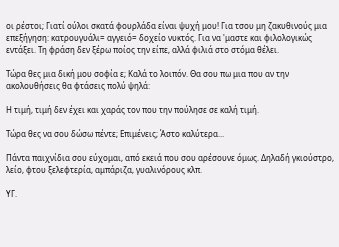οι ρέστοι; Γιατί ούλοι σκατά φουρλάδα είναι ψυχή μου! Για τσου μη ζακυθινούς μια επεξήγηση: κατρουγυάλι= αγγειό= δοχείο νυκτός. Για να 'μαστε και φιλολογικώς εντάξει. Τη φράση δεν ξέρω ποίος την είπε, αλλά φιλιά στο στόμα θέλει.

Τώρα θες μια δική μου σοφία ε; Καλά το λοιπόν. Θα σου πω μια που αν την ακολουθήσεις θα φτάσεις πολύ ψηλά:

Η τιμή, τιμή δεν έχει και χαράς τον που την πούλησε σε καλή τιμή.

Τώρα θες να σου δώσω πέντε; Επιμένεις; Άστο καλύτερα...

Πάντα παιχνίδια σου εύχομαι, από εκειά που σου αρέσουνε όμως. Δηλαδή γκιούστρο, λείο, φτου ξελεφτερία, αμπάριζα, γυαλινόρους κλπ.

ΥΓ.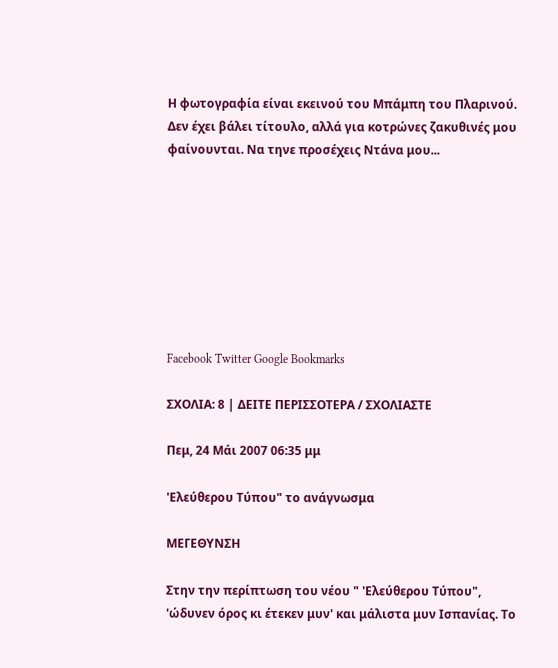Η φωτογραφία είναι εκεινού του Μπάμπη του Πλαρινού. Δεν έχει βάλει τίτουλο, αλλά για κοτρώνες ζακυθινές μου φαίνουνται. Να τηνε προσέχεις Ντάνα μου...








Facebook Twitter Google Bookmarks

ΣΧΟΛΙΑ: 8 | ΔΕΙΤΕ ΠΕΡΙΣΣΟΤΕΡΑ / ΣΧΟΛΙΑΣΤΕ

Πεμ, 24 Μάι 2007 06:35 μμ

'Ελεύθερου Τύπου" το ανάγνωσμα

ΜΕΓΕΘΥΝΣΗ

Στην την περίπτωση του νέου " 'Ελεύθερου Τύπου", 'ώδυνεν όρος κι έτεκεν μυν' και μάλιστα μυν Ισπανίας. Το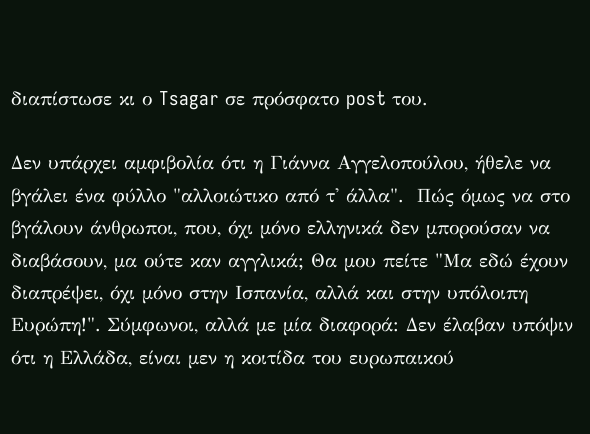διαπίστωσε κι ο Tsagar σε πρόσφατο post του.

Δεν υπάρχει αμφιβολία ότι η Γιάννα Αγγελοπούλου, ήθελε να βγάλει ένα φύλλο "αλλοιώτικο από τ' άλλα".  Πώς όμως να στο βγάλουν άνθρωποι, που, όχι μόνο ελληνικά δεν μπορούσαν να διαβάσουν, μα ούτε καν αγγλικά; Θα μου πείτε "Μα εδώ έχουν διαπρέψει, όχι μόνο στην Ισπανία, αλλά και στην υπόλοιπη Ευρώπη!". Σύμφωνοι, αλλά με μία διαφορά: Δεν έλαβαν υπόψιν ότι η Ελλάδα, είναι μεν η κοιτίδα του ευρωπαικού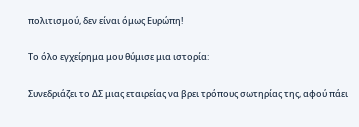πολιτισμού, δεν είναι όμως Ευρώπη!

Το όλο εγχείρημα μου θύμισε μια ιστορία:

Συνεδριάζει το ΔΣ μιας εταιρείας να βρει τρόπους σωτηρίας της, αφού πάει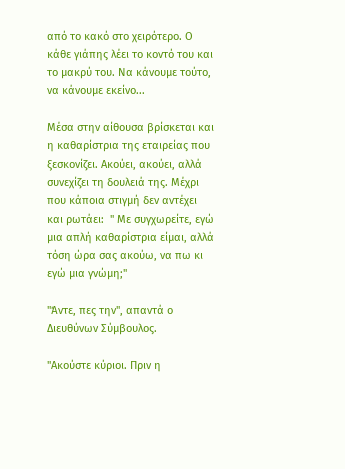από το κακό στο χειρότερο. Ο κάθε γιάπης λέει το κοντό του και το μακρύ του. Να κάνουμε τούτο, να κάνουμε εκείνο...

Μέσα στην αίθουσα βρίσκεται και η καθαρίστρια της εταιρείας που ξεσκονίζει. Ακούει, ακούει, αλλά συνεχίζει τη δουλειά της. Μέχρι που κάποια στιγμή δεν αντέχει και ρωτάει:  " Με συγχωρείτε, εγώ μια απλή καθαρίστρια είμαι, αλλά τόση ώρα σας ακούω, να πω κι εγώ μια γνώμη;"

"Άντε, πες την", απαντά ο Διευθύνων Σύμβουλος.

"Ακούστε κύριοι. Πριν η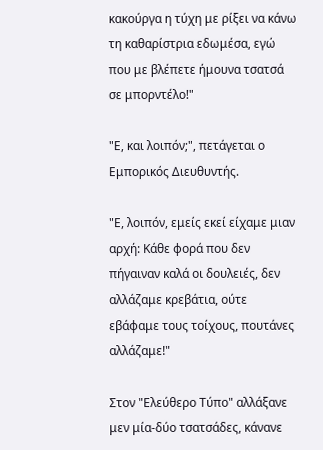κακούργα η τύχη με ρίξει να κάνω τη καθαρίστρια εδωμέσα, εγώ που με βλέπετε ήμουνα τσατσά σε μπορντέλο!"

"Ε, και λοιπόν;", πετάγεται ο Εμπορικός Διευθυντής.

"Ε, λοιπόν, εμείς εκεί είχαμε μιαν αρχή: Κάθε φορά που δεν πήγαιναν καλά οι δουλειές, δεν αλλάζαμε κρεβάτια, ούτε εβάφαμε τους τοίχους, πουτάνες αλλάζαμε!"

Στον "Ελεύθερο Τύπο" αλλάξανε μεν μία-δύο τσατσάδες, κάνανε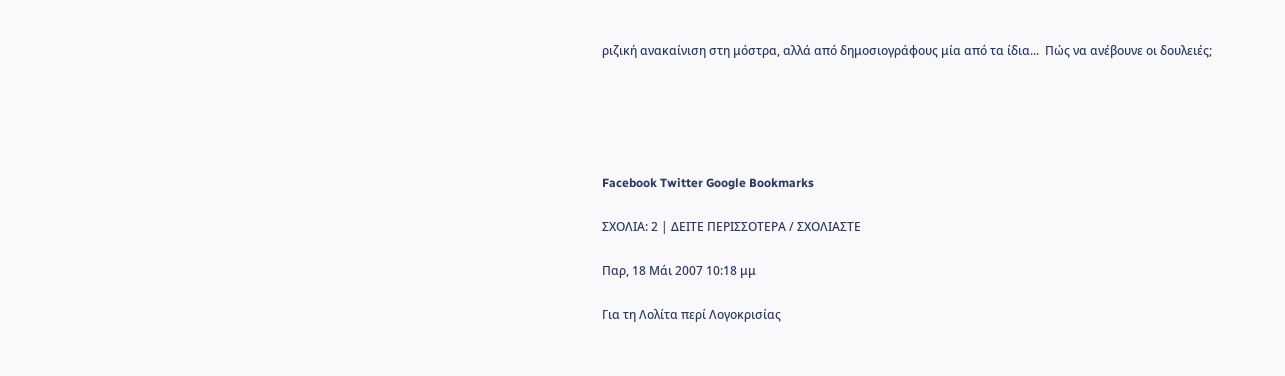ριζική ανακαίνιση στη μόστρα, αλλά από δημοσιογράφους μία από τα ίδια...  Πώς να ανέβουνε οι δουλειές;





Facebook Twitter Google Bookmarks

ΣΧΟΛΙΑ: 2 | ΔΕΙΤΕ ΠΕΡΙΣΣΟΤΕΡΑ / ΣΧΟΛΙΑΣΤΕ

Παρ, 18 Μάι 2007 10:18 μμ

Για τη Λολίτα περί Λογοκρισίας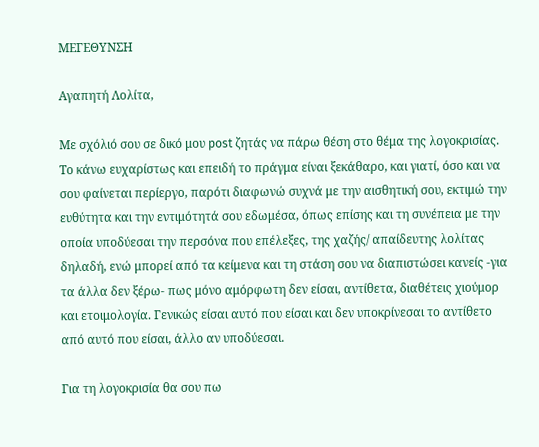ΜΕΓΕΘΥΝΣΗ

Αγαπητή Λολίτα,

Με σχόλιό σου σε δικό μου post ζητάς να πάρω θέση στο θέμα της λογοκρισίας. Το κάνω ευχαρίστως και επειδή το πράγμα είναι ξεκάθαρο, και γιατί, όσο και να σου φαίνεται περίεργο, παρότι διαφωνώ συχνά με την αισθητική σου, εκτιμώ την ευθύτητα και την εντιμότητά σου εδωμέσα, όπως επίσης και τη συνέπεια με την οποία υποδύεσαι την περσόνα που επέλεξες, της χαζής/ απαίδευτης λολίτας δηλαδή, ενώ μπορεί από τα κείμενα και τη στάση σου να διαπιστώσει κανείς -για τα άλλα δεν ξέρω- πως μόνο αμόρφωτη δεν είσαι, αντίθετα, διαθέτεις χιούμορ και ετοιμολογία. Γενικώς είσαι αυτό που είσαι και δεν υποκρίνεσαι το αντίθετο από αυτό που είσαι, άλλο αν υποδύεσαι.

Για τη λογοκρισία θα σου πω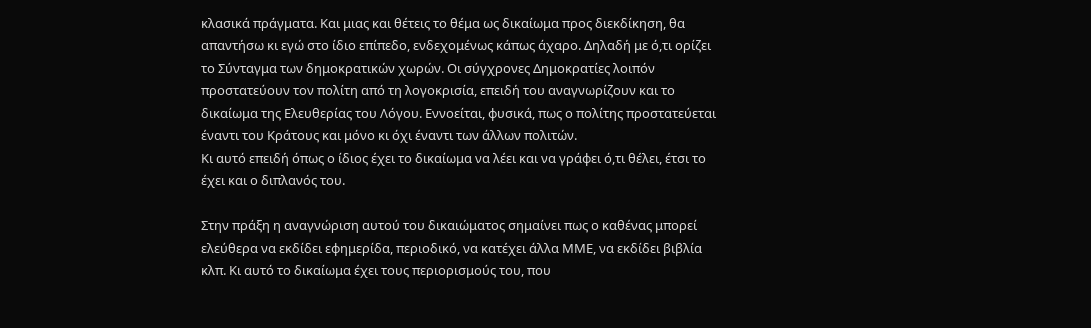κλασικά πράγματα. Και μιας και θέτεις το θέμα ως δικαίωμα προς διεκδίκηση, θα απαντήσω κι εγώ στο ίδιο επίπεδο, ενδεχομένως κάπως άχαρο. Δηλαδή με ό,τι ορίζει το Σύνταγμα των δημοκρατικών χωρών. Οι σύγχρονες Δημοκρατίες λοιπόν προστατεύουν τον πολίτη από τη λογοκρισία, επειδή του αναγνωρίζουν και το δικαίωμα της Ελευθερίας του Λόγου. Εννοείται, φυσικά, πως ο πολίτης προστατεύεται έναντι του Κράτους και μόνο κι όχι έναντι των άλλων πολιτών.
Κι αυτό επειδή όπως ο ίδιος έχει το δικαίωμα να λέει και να γράφει ό,τι θέλει, έτσι το έχει και ο διπλανός του.

Στην πράξη η αναγνώριση αυτού του δικαιώματος σημαίνει πως ο καθένας μπορεί ελεύθερα να εκδίδει εφημερίδα, περιοδικό, να κατέχει άλλα ΜΜΕ, να εκδίδει βιβλία κλπ. Κι αυτό το δικαίωμα έχει τους περιορισμούς του, που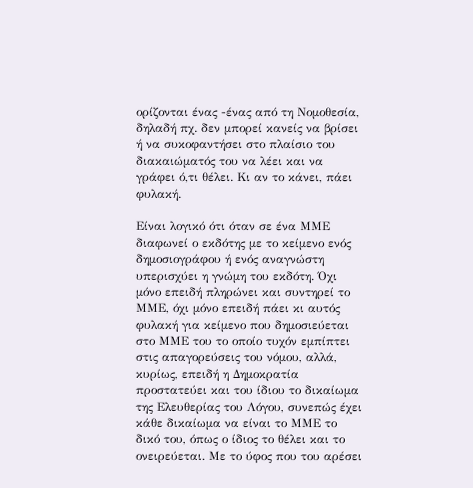ορίζονται ένας -ένας από τη Νομοθεσία, δηλαδή πχ. δεν μπορεί κανείς να βρίσει ή να συκοφαντήσει στο πλαίσιο του διακαιώματός του να λέει και να γράφει ό,τι θέλει. Κι αν το κάνει, πάει φυλακή.

Είναι λογικό ότι όταν σε ένα ΜΜΕ διαφωνεί ο εκδότης με το κείμενο ενός δημοσιογράφου ή ενός αναγνώστη υπερισχύει η γνώμη του εκδότη. Όχι μόνο επειδή πληρώνει και συντηρεί το ΜΜΕ, όχι μόνο επειδή πάει κι αυτός φυλακή για κείμενο που δημοσιεύεται στο ΜΜΕ του το οποίο τυχόν εμπίπτει στις απαγορεύσεις του νόμου, αλλά, κυρίως, επειδή η Δημοκρατία προστατεύει και του ίδιου το δικαίωμα της Ελευθερίας του Λόγου, συνεπώς έχει κάθε δικαίωμα να είναι το ΜΜΕ το δικό του, όπως ο ίδιος το θέλει και το ονειρεύεται. Με το ύφος που του αρέσει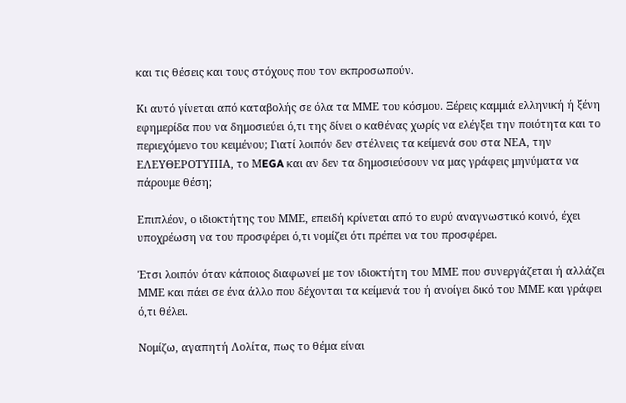και τις θέσεις και τους στόχους που τον εκπροσωπούν.

Κι αυτό γίνεται από καταβολής σε όλα τα ΜΜΕ του κόσμου. Ξέρεις καμμιά ελληνική ή ξένη εφημερίδα που να δημοσιεύει ό,τι της δίνει ο καθένας χωρίς να ελέγξει την ποιότητα και το περιεχόμενο του κειμένου; Γιατί λοιπόν δεν στέλνεις τα κείμενά σου στα ΝΕΑ, την ΕΛΕΥΘΕΡΟΤΥΠΙΑ, το ΜEGA και αν δεν τα δημοσιεύσουν να μας γράφεις μηνύματα να πάρουμε θέση;

Επιπλέον, ο ιδιοκτήτης του ΜΜΕ, επειδή κρίνεται από το ευρύ αναγνωστικό κοινό, έχει υποχρέωση να του προσφέρει ό,τι νομίζει ότι πρέπει να του προσφέρει.

Έτσι λοιπόν όταν κάποιος διαφωνεί με τον ιδιοκτήτη του ΜΜΕ που συνεργάζεται ή αλλάζει ΜΜΕ και πάει σε ένα άλλο που δέχονται τα κείμενά του ή ανοίγει δικό του ΜΜΕ και γράφει ό,τι θέλει.

Νομίζω, αγαπητή Λολίτα, πως το θέμα είναι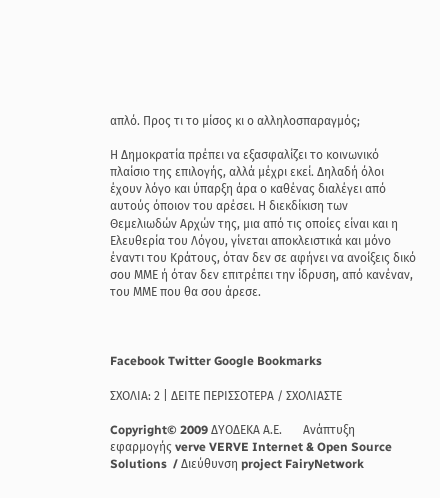απλό. Προς τι το μίσος κι ο αλληλοσπαραγμός;

Η Δημοκρατία πρέπει να εξασφαλίζει το κοινωνικό πλαίσιο της επιλογής, αλλά μέχρι εκεί. Δηλαδή όλοι έχουν λόγο και ύπαρξη άρα ο καθένας διαλέγει από αυτούς όποιον του αρέσει. Η διεκδίκιση των Θεμελιωδών Αρχών της, μια από τις οποίες είναι και η Ελευθερία του Λόγου, γίνεται αποκλειστικά και μόνο έναντι του Κράτους, όταν δεν σε αφήνει να ανοίξεις δικό σου ΜΜΕ ή όταν δεν επιτρέπει την ίδρυση, από κανέναν, του ΜΜΕ που θα σου άρεσε.



Facebook Twitter Google Bookmarks

ΣΧΟΛΙΑ: 2 | ΔΕΙΤΕ ΠΕΡΙΣΣΟΤΕΡΑ / ΣΧΟΛΙΑΣΤΕ

Copyright© 2009 ΔΥΟΔΕΚΑ Α.Ε.       Ανάπτυξη εφαρμογής verve VERVE Internet & Open Source Solutions  / Διεύθυνση project FairyNetwork